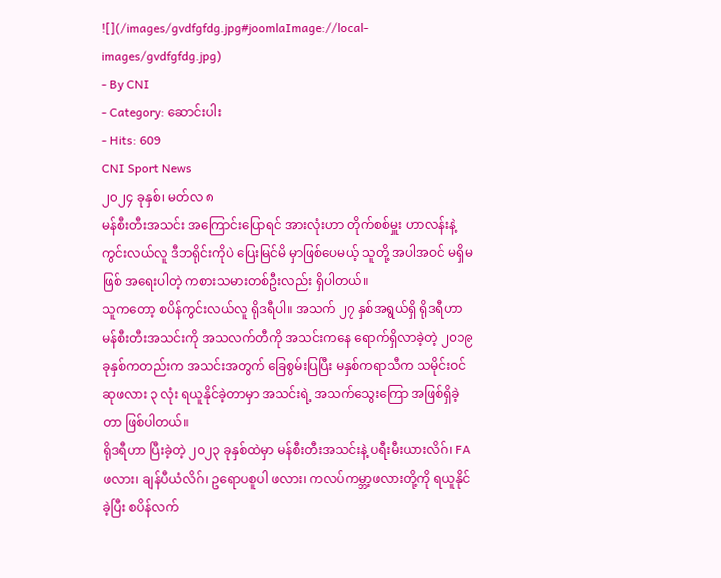![](/images/gvdfgfdg.jpg#joomlaImage://local-images/gvdfgfdg.jpg)
- By CNI
- Category: ဆောင်းပါး
- Hits: 609
CNI Sport News
၂၀၂၄ ခုနှစ်၊ မတ်လ ၈
မန်စီးတီးအသင်း အကြောင်းပြောရင် အားလုံးဟာ တိုက်စစ်မှူး ဟာလန်းနဲ့ ကွင်းလယ်လူ ဒီဘရိုင်းကိုပဲ ပြေးမြင်မိ မှာဖြစ်ပေမယ့် သူတို့ အပါအဝင် မရှိမဖြစ် အရေးပါတဲ့ ကစားသမားတစ်ဦးလည်း ရှိပါတယ်။
သူကတော့ စပိန်ကွင်းလယ်လူ ရိုဒရီပါ။ အသက် ၂၇ နှစ်အရွယ်ရှိ ရိုဒရီဟာ မန်စီးတီးအသင်းကို အသလက်တီကို အသင်းကနေ ရောက်ရှိလာခဲ့တဲ့ ၂၀၁၉ ခုနှစ်ကတည်းက အသင်းအတွက် ခြေစွမ်းပြပြီး မနှစ်ကရာသီက သမိုင်းဝင် ဆုဖလား ၃ လုံး ရယူနိုင်ခဲ့တာမှာ အသင်းရဲ့ အသက်သွေးကြော အဖြစ်ရှိခဲ့တာ ဖြစ်ပါတယ်။
ရိုဒရီဟာ ပြီးခဲ့တဲ့ ၂၀၂၃ ခုနှစ်ထဲမှာ မန်စီးတီးအသင်းနဲ့ ပရီးမီးယားလိဂ်၊ FA ဖလား၊ ချန်ပီယံလိဂ်၊ ဥရောပစူပါ ဖလား၊ ကလပ်ကမ္ဘာ့ဖလားတို့ကို ရယူနိုင်ခဲ့ပြီး စပိန်လက်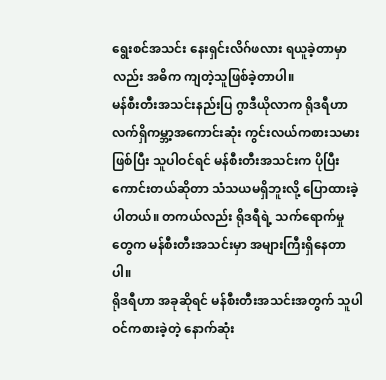ရွေးစင်အသင်း နေးရှင်းလိဂ်ဖလား ရယူခဲ့တာမှာလည်း အဓိက ကျတဲ့သူဖြစ်ခဲ့တာပါ။
မန်စီးတီးအသင်းနည်းပြ ဂွာဒီယိုလာက ရိုဒရီဟာ လက်ရှိကမ္ဘာ့အကောင်းဆုံး ကွင်းလယ်ကစားသမားဖြစ်ပြီး သူပါဝင်ရင် မန်စီးတီးအသင်းက ပိုပြီးကောင်းတယ်ဆိုတာ သံသယမရှိဘူးလို့ ပြောထားခဲ့ပါတယ်။ တကယ်လည်း ရိုဒရီရဲ့ သက်ရောက်မှုတွေက မန်စီးတီးအသင်းမှာ အများကြီးရှိနေတာပါ။
ရိုဒရီဟာ အခုဆိုရင် မန်စီးတီးအသင်းအတွက် သူပါဝင်ကစားခဲ့တဲ့ နောက်ဆုံး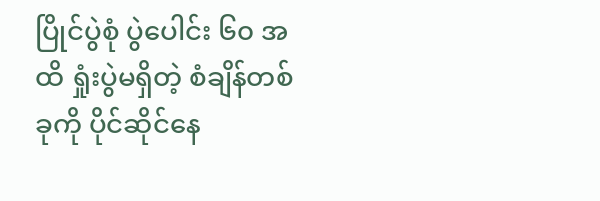ပြိုင်ပွဲစုံ ပွဲပေါင်း ၆၀ အထိ ရှုံးပွဲမရှိတဲ့ စံချိန်တစ်ခုကို ပိုင်ဆိုင်နေ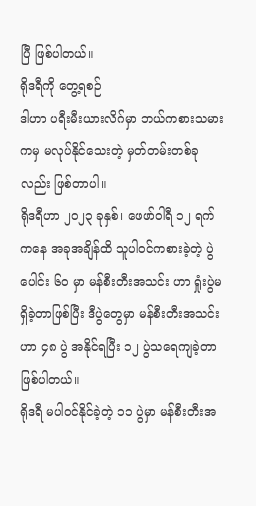ပြီ ဖြစ်ပါတယ်။
ရိုဒရီကို တွေ့ရစဉ်
ဒါဟာ ပရီးမီးယားလိဂ်မှာ ဘယ်ကစားသမားကမှ မလုပ်နိုင်သေးတဲ့ မှတ်တမ်းတစ်ခုလည်း ဖြစ်တာပါ။
ရိုဒရီဟာ ၂၀၂၃ ခုနှစ်၊ ဖေဖာ်ဝါရီ ၁၂ ရက်ကနေ အခုအချိန်ထိ သူပါဝင်ကစားခဲ့တဲ့ ပွဲပေါင်း ၆၀ မှာ မန်စီးတီးအသင်း ဟာ ရှုံးပွဲမရှိခဲ့တာဖြစ်ပြီး ဒီပွဲတွေမှာ မန်စီးတီးအသင်းဟာ ၄၈ ပွဲ အနိုင်ရပြီး ၁၂ ပွဲသရေကျခဲ့တာ ဖြစ်ပါတယ်။
ရိုဒရီ မပါဝင်နိုင်ခဲ့တဲ့ ၁၁ ပွဲမှာ မန်စီးတီးအ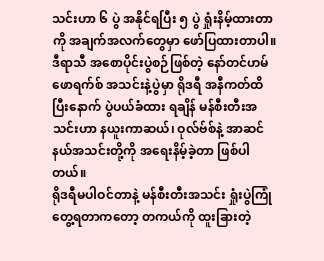သင်းဟာ ၆ ပွဲ အနိုင်ရပြီး ၅ ပွဲ ရှုံးနိမ့်ထားတာကို အချက်အလက်တွေမှာ ဖော်ပြထားတာပါ။
ဒီရာသီ အစောပိုင်းပွဲစဉ်ဖြစ်တဲ့ နော်တင်ဟမ်ဖောရက်စ် အသင်းနဲ့ပွဲမှာ ရိုဒရီ အနီကတ်ထိပြီးနောက် ပွဲပယ်ခံထား ရချိန် မန်စီးတီးအသင်းဟာ နယူးကာဆယ်၊ ဝုလ်ဗ်စ်နဲ့ အာဆင်နယ်အသင်းတို့ကို အရေးနိမ့်ခဲ့တာ ဖြစ်ပါတယ်။
ရိုဒရီမပါဝင်တာနဲ့ မန်စီးတီးအသင်း ရှုံးပွဲကြုံတွေ့ရတာကတော့ တကယ်ကို ထူးခြားတဲ့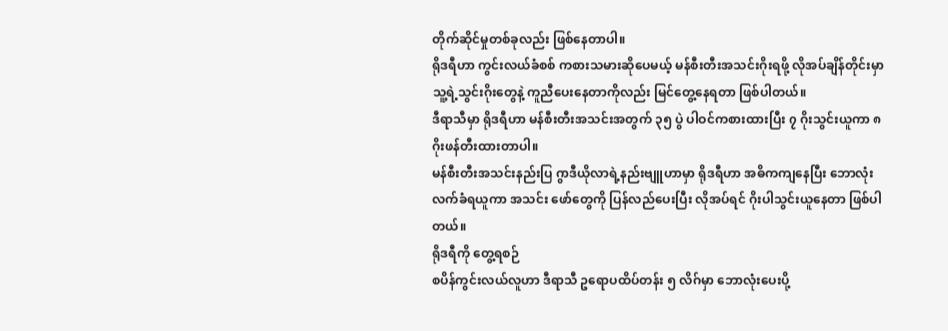တိုက်ဆိုင်မှုတစ်ခုလည်း ဖြစ်နေတာပါ။
ရိုဒရီဟာ ကွင်းလယ်ခံစစ် ကစားသမားဆိုပေမယ့် မန်စီးတီးအသင်းဂိုးရဖို့ လိုအပ်ချိန်တိုင်းမှာ သူ့ရဲ့သွင်းဂိုးတွေနဲ့ ကူညီပေးနေတာကိုလည်း မြင်တွေ့နေရတာ ဖြစ်ပါတယ်။
ဒီရာသီမှာ ရိုဒရီဟာ မန်စီးတီးအသင်းအတွက် ၃၅ ပွဲ ပါဝင်ကစားထားပြီး ၇ ဂိုးသွင်းယူကာ ၈ ဂိုးဖန်တီးထားတာပါ။
မန်စီးတီးအသင်းနည်းပြ ဂွာဒီယိုလာရဲ့နည်းဗျူဟာမှာ ရိုဒရီဟာ အဓိကကျနေပြီး ဘောလုံးလက်ခံရယူကာ အသင်း ဖော်တွေကို ပြန်လည်ပေးပြီး လိုအပ်ရင် ဂိုးပါသွင်းယူနေတာ ဖြစ်ပါတယ်။
ရိုဒရီကို တွေ့ရစဉ်
စပိန်ကွင်းလယ်လူဟာ ဒီရာသီ ဥရောပထိပ်တန်း ၅ လိဂ်မှာ ဘောလုံးပေးပို့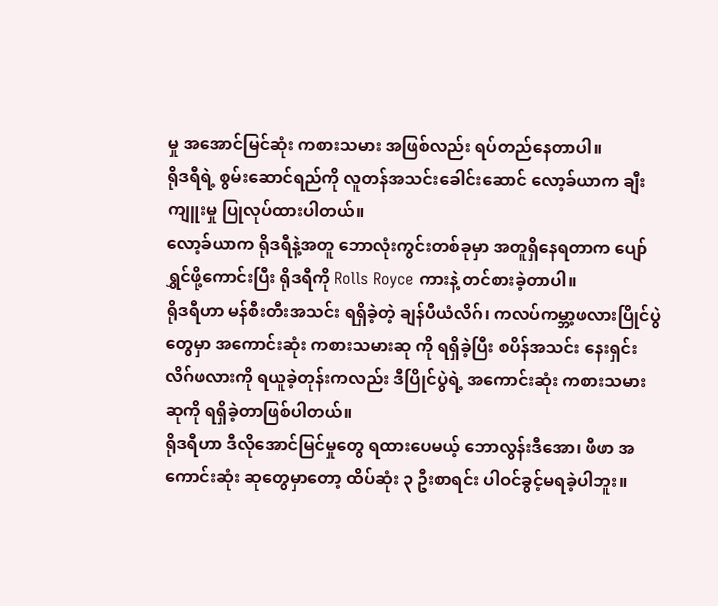မှု အအောင်မြင်ဆုံး ကစားသမား အဖြစ်လည်း ရပ်တည်နေတာပါ။
ရိုဒရီရဲ့ စွမ်းဆောင်ရည်ကို လူတန်အသင်းခေါင်းဆောင် လော့ခ်ယာက ချီးကျူးမှု ပြုလုပ်ထားပါတယ်။
လော့ခ်ယာက ရိုဒရီနဲ့အတူ ဘောလုံးကွင်းတစ်ခုမှာ အတူရှိနေရတာက ပျော်ရွှင်ဖို့ကောင်းပြီး ရိုဒရီကို Rolls Royce ကားနဲ့ တင်စားခဲ့တာပါ။
ရိုဒရီဟာ မန်စီးတီးအသင်း ရရှိခဲ့တဲ့ ချန်ပီယံလိဂ်၊ ကလပ်ကမ္ဘာ့ဖလားပြိုင်ပွဲတွေမှာ အကောင်းဆုံး ကစားသမားဆု ကို ရရှိခဲ့ပြီး စပိန်အသင်း နေးရှင်းလိဂ်ဖလားကို ရယူခဲ့တုန်းကလည်း ဒီပြိုင်ပွဲရဲ့ အကောင်းဆုံး ကစားသမားဆုကို ရရှိခဲ့တာဖြစ်ပါတယ်။
ရိုဒရီဟာ ဒီလိုအောင်မြင်မှုတွေ ရထားပေမယ့် ဘောလွန်းဒီအော၊ ဖီဖာ အကောင်းဆုံး ဆုတွေမှာတော့ ထိပ်ဆုံး ၃ ဦးစာရင်း ပါဝင်ခွင့်မရခဲ့ပါဘူး။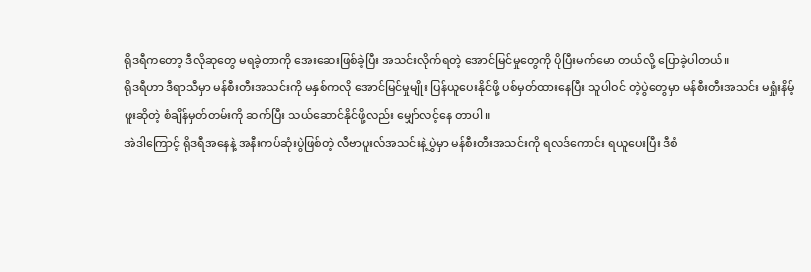ရိုဒရီကတော့ ဒီလိုဆုတွေ မရခဲ့တာကို အေးဆေးဖြစ်ခဲ့ပြီး အသင်းလိုက်ရတဲ့ အောင်မြင်မှုတွေကို ပိုပြီးမက်မော တယ်လို့ ပြောခဲ့ပါတယ်။
ရိုဒရီဟာ ဒီရာသီမှာ မန်စီးတီးအသင်းကို မနှစ်ကလို အောင်မြင်မှုမျိုး ပြန်ယူပေးနိုင်ဖို့ ပစ်မှတ်ထားနေပြီး သူပါဝင် တဲ့ပွဲတွေမှာ မန်စီးတီးအသင်း မရှုံးနိမ့်ဖူးဆိုတဲ့ စံချိန်မှတ်တမ်းကို ဆက်ပြီး သယ်ဆောင်နိုင်ဖို့လည်း မျှော်လင့်နေ တာပါ။
အဲဒါကြောင့် ရိုဒရီအနေနဲ့ အနီးကပ်ဆုံးပွဲဖြစ်တဲ့ လီဗာပူးလ်အသင်းနဲ့ပွှဲမှာ မန်စီးတီးအသင်းကို ရလဒ်ကောင်း ရယူပေးပြီး ဒီစံ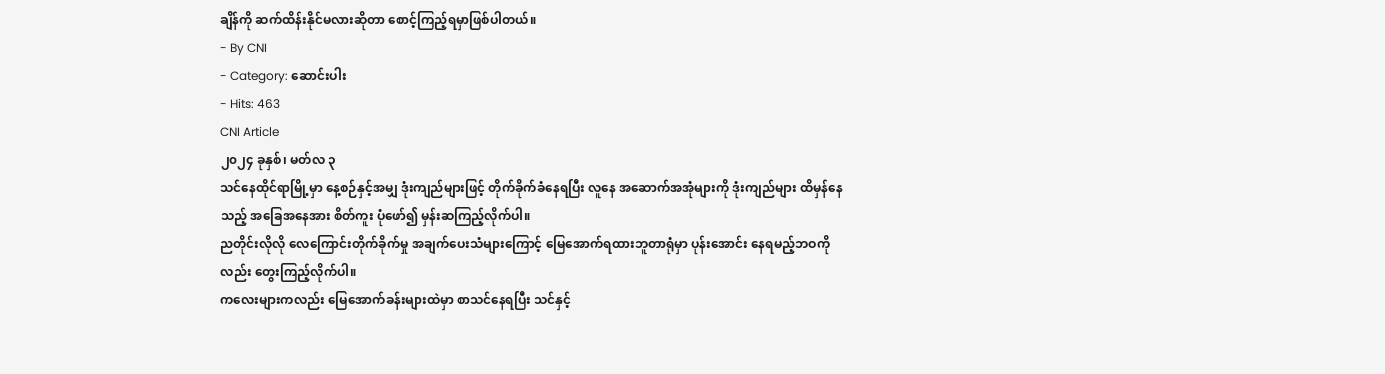ချိန်ကို ဆက်ထိန်းနိုင်မလားဆိုတာ စောင့်ကြည့်ရမှာဖြစ်ပါတယ်။
- By CNI
- Category: ဆောင်းပါး
- Hits: 463
CNI Article
၂၀၂၄ ခုနှစ်၊ မတ်လ ၃
သင်နေထိုင်ရာမြို့မှာ နေ့စဉ်နှင့်အမျှ ဒုံးကျည်များဖြင့် တိုက်ခိုက်ခံနေရပြီး လူနေ အဆောက်အအုံများကို ဒုံးကျည်များ ထိမှန်နေသည့် အခြေအနေအား စိတ်ကူး ပုံဖော်၍ မှန်းဆကြည့်လိုက်ပါ။
ညတိုင်းလိုလို လေကြောင်းတိုက်ခိုက်မှု အချက်ပေးသံများကြောင့် မြေအောက်ရထားဘူတာရုံမှာ ပုန်းအောင်း နေရမည့်ဘဝကိုလည်း တွေးကြည့်လိုက်ပါ။
ကလေးများကလည်း မြေအောက်ခန်းများထဲမှာ စာသင်နေရပြီး သင်နှင့်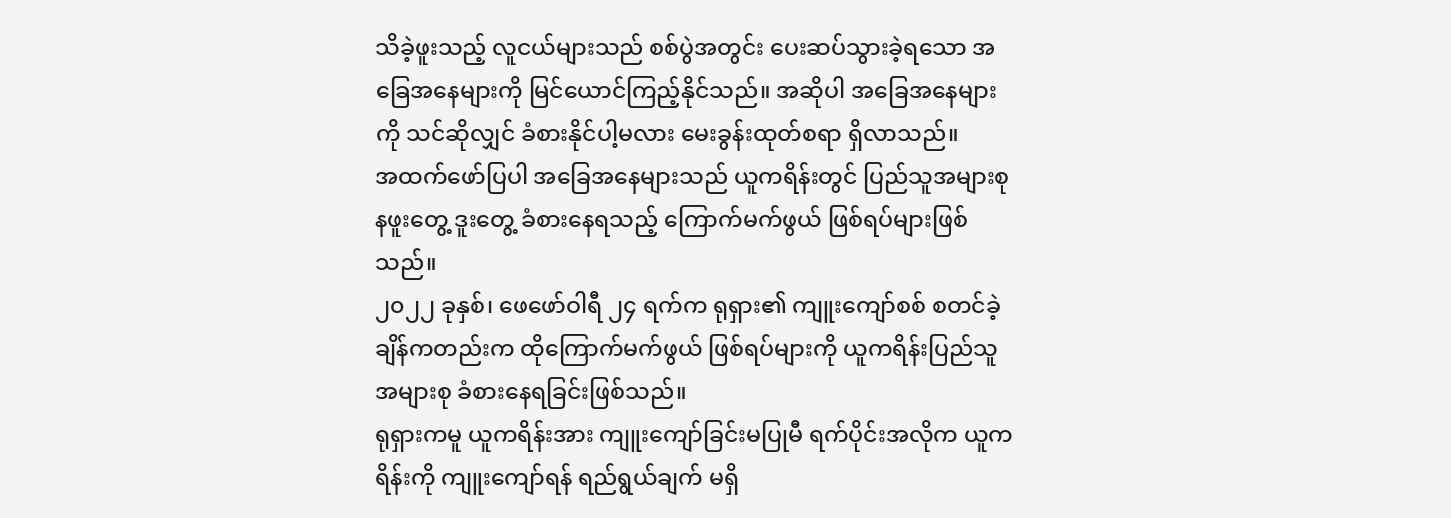သိခဲ့ဖူးသည့် လူငယ်များသည် စစ်ပွဲအတွင်း ပေးဆပ်သွားခဲ့ရသော အခြေအနေများကို မြင်ယောင်ကြည့်နိုင်သည်။ အဆိုပါ အခြေအနေများကို သင်ဆိုလျှင် ခံစားနိုင်ပါ့မလား မေးခွန်းထုတ်စရာ ရှိလာသည်။
အထက်ဖော်ပြပါ အခြေအနေများသည် ယူကရိန်းတွင် ပြည်သူအများစု နဖူးတွေ့ ဒူးတွေ့ ခံစားနေရသည့် ကြောက်မက်ဖွယ် ဖြစ်ရပ်များဖြစ်သည်။
၂၀၂၂ ခုနှစ်၊ ဖေဖော်ဝါရီ ၂၄ ရက်က ရုရှား၏ ကျူးကျော်စစ် စတင်ခဲ့ချိန်ကတည်းက ထိုကြောက်မက်ဖွယ် ဖြစ်ရပ်များကို ယူကရိန်းပြည်သူအများစု ခံစားနေရခြင်းဖြစ်သည်။
ရုရှားကမူ ယူကရိန်းအား ကျူးကျော်ခြင်းမပြုမီ ရက်ပိုင်းအလိုက ယူကရိန်းကို ကျူးကျော်ရန် ရည်ရွယ်ချက် မရှိ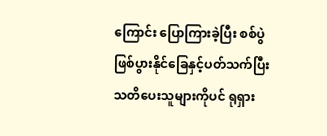ကြောင်း ပြောကြားခဲ့ပြီး စစ်ပွဲဖြစ်ပွားနိုင်ခြေနှင့်ပတ်သက်ပြီး သတိပေးသူများကိုပင် ရုရှား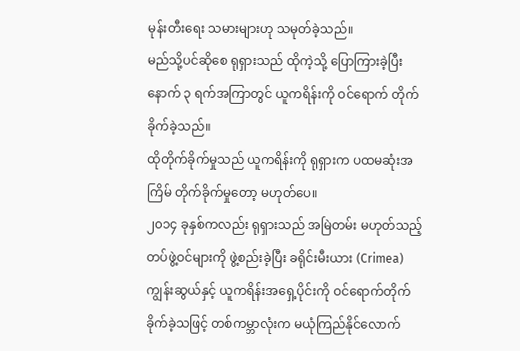မုန်းတီးရေး သမားများဟု သမုတ်ခဲ့သည်။
မည်သို့ပင်ဆိုစေ ရုရှားသည် ထိုကဲ့သို့ ပြောကြားခဲ့ပြီးနောက် ၃ ရက်အကြာတွင် ယူကရိန်းကို ဝင်ရောက် တိုက်ခိုက်ခဲ့သည်။
ထိုတိုက်ခိုက်မှုသည် ယူကရိန်းကို ရုရှားက ပထမဆုံးအကြိမ် တိုက်ခိုက်မှုတော့ မဟုတ်ပေ။
၂၀၁၄ ခုနှစ်ကလည်း ရုရှားသည် အမြဲတမ်း မဟုတ်သည့် တပ်ဖွဲ့ဝင်များကို ဖွဲ့စည်းခဲ့ပြီး ခရိုင်းမီးယား (Crimea) ကျွန်းဆွယ်နှင့် ယူကရိန်းအရှေ့ပိုင်းကို ဝင်ရောက်တိုက်ခိုက်ခဲ့သဖြင့် တစ်ကမ္ဘာလုံးက မယုံကြည်နိုင်လောက်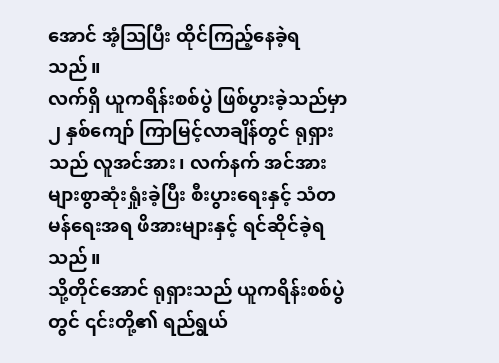အောင် အံ့သြပြီး ထိုင်ကြည့်နေခဲ့ရသည်။
လက်ရှိ ယူကရိန်းစစ်ပွဲ ဖြစ်ပွားခဲ့သည်မှာ ၂ နှစ်ကျော် ကြာမြင့်လာချိန်တွင် ရုရှားသည် လူအင်အား၊ လက်နက် အင်အား များစွာဆုံးရှုံးခဲ့ပြီး စီးပွားရေးနှင့် သံတမန်ရေးအရ ဖိအားများနှင့် ရင်ဆိုင်ခဲ့ရသည်။
သို့တိုင်အောင် ရုရှားသည် ယူကရိန်းစစ်ပွဲတွင် ၎င်းတို့၏ ရည်ရွယ်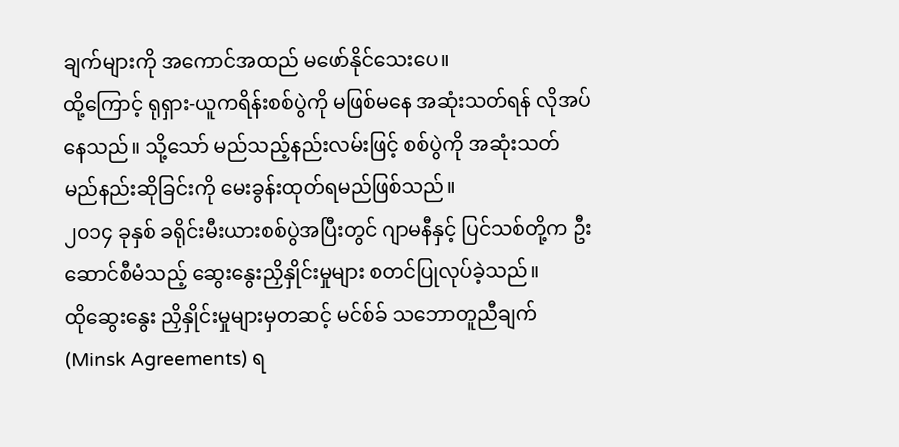ချက်များကို အကောင်အထည် မဖော်နိုင်သေးပေ။
ထို့ကြောင့် ရုရှား-ယူကရိန်းစစ်ပွဲကို မဖြစ်မနေ အဆုံးသတ်ရန် လိုအပ်နေသည်။ သို့သော် မည်သည့်နည်းလမ်းဖြင့် စစ်ပွဲကို အဆုံးသတ်မည်နည်းဆိုခြင်းကို မေးခွန်းထုတ်ရမည်ဖြစ်သည်။
၂၀၁၄ ခုနှစ် ခရိုင်းမီးယားစစ်ပွဲအပြီးတွင် ဂျာမနီနှင့် ပြင်သစ်တို့က ဦးဆောင်စီမံသည့် ဆွေးနွေးညှိနှိုင်းမှုများ စတင်ပြုလုပ်ခဲ့သည်။
ထိုဆွေးနွေး ညှိနှိုင်းမှုများမှတဆင့် မင်စ်ခ် သဘောတူညီချက် (Minsk Agreements) ရ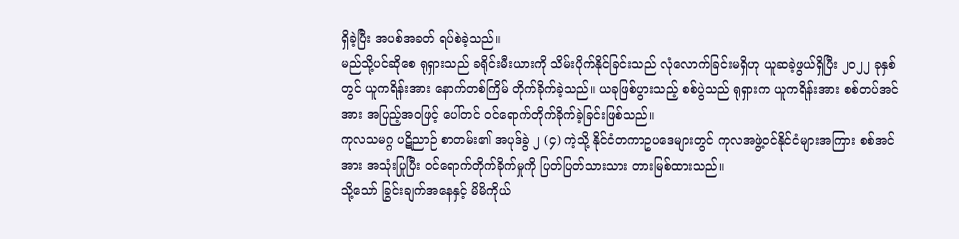ရှိခဲ့ပြီး အပစ်အခတ် ရပ်စဲခဲ့သည်။
မည်သို့ပင်ဆိုစေ ရုရှားသည် ခရိုင်းမီးယားကို သိမ်းပိုက်နိုင်ခြင်းသည် လုံလောက်ခြင်းမရှိဟု ယူဆခဲ့ဖွယ်ရှိပြီး ၂၀၂၂ ခုနှစ်တွင် ယူကရိန်းအား နောက်တစ်ကြိမ် တိုက်ခိုက်ခဲ့သည်။ ယခုဖြစ်ပွားသည့် စစ်ပွဲသည် ရုရှားက ယူကရိန်းအား စစ်တပ်အင်အား အပြည့်အဝဖြင့် ပေါ်တင် ဝင်ရောက်တိုက်ခိုက်ခဲ့ခြင်းဖြစ်သည်။
ကုလသမဂ္ဂ ပဋိညာဉ် စာတမ်း၏ အပုဒ်ခွဲ ၂ (၄) ကဲ့သို့ နိုင်ငံတကာဥပဒေများတွင် ကုလအဖွဲ့ဝင်နိုင်ငံများအကြား စစ်အင်အား အသုံးပြုပြီး ဝင်ရောက်တိုက်ခိုက်မှုကို ပြတ်ပြတ်သားသား တားမြစ်ထားသည်။
သို့သော် ခြွင်းချက်အနေနှင့် မိမိကိုယ်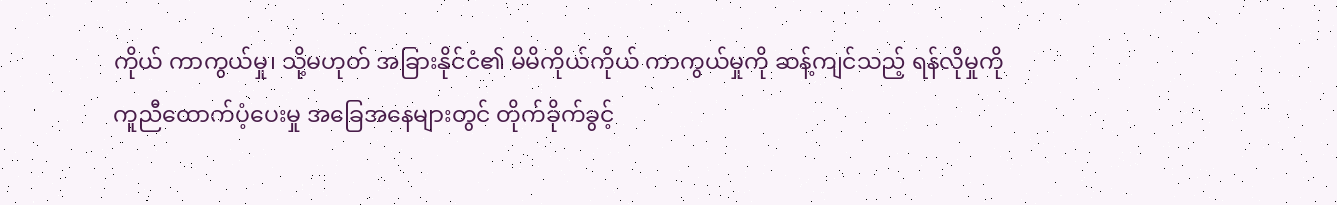ကိုယ် ကာကွယ်မှု၊ သို့မဟုတ် အခြားနိုင်ငံ၏ မိမိကိုယ်ကိုယ် ကာကွယ်မှုကို ဆန့်ကျင်သည့် ရန်လိုမှုကို ကူညီထောက်ပံ့ပေးမှု အခြေအနေများတွင် တိုက်ခိုက်ခွင့်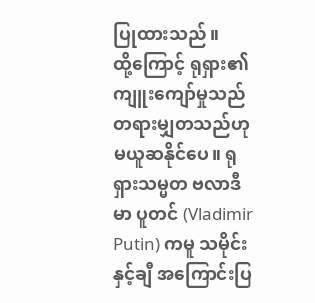ပြုထားသည်။
ထို့ကြောင့် ရုရှား၏ ကျူးကျော်မှုသည် တရားမျှတသည်ဟု မယူဆနိုင်ပေ။ ရုရှားသမ္မတ ဗလာဒီမာ ပူတင် (Vladimir Putin) ကမူ သမိုင်းနှင့်ချီ အကြောင်းပြ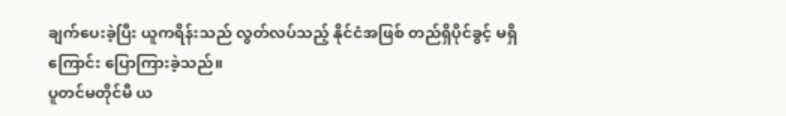ချက်ပေးခဲ့ပြီး ယူကရိန်းသည် လွတ်လပ်သည့် နိုင်ငံအဖြစ် တည်ရှိပိုင်ခွင့် မရှိကြောင်း ပြောကြားခဲ့သည်။
ပူတင်မတိုင်မီ ယ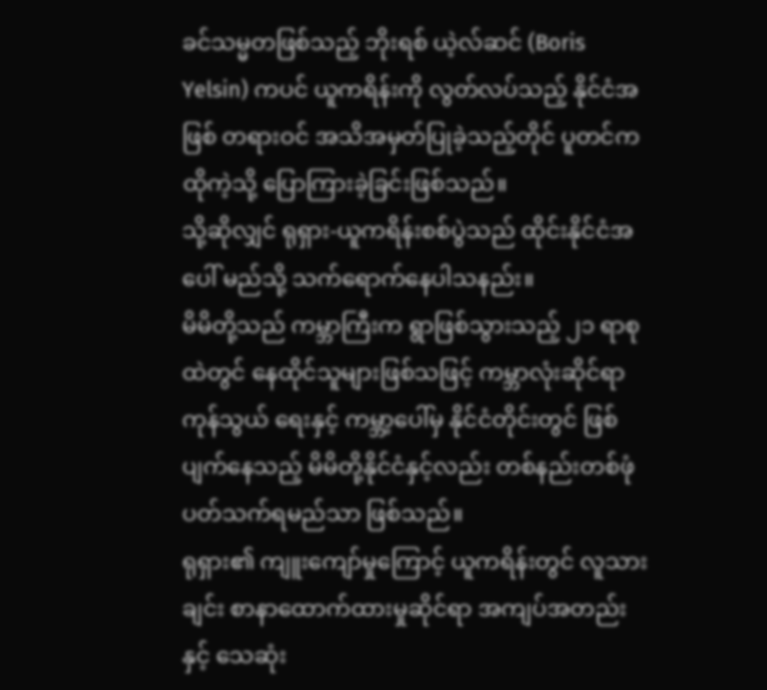ခင်သမ္မတဖြစ်သည့် ဘိုးရစ် ယဲ့လ်ဆင် (Boris Yelsin) ကပင် ယူကရိန်းကို လွတ်လပ်သည့် နိုင်ငံအဖြစ် တရားဝင် အသိအမှတ်ပြုခဲ့သည့်တိုင် ပူတင်က ထိုကဲ့သို့ ပြောကြားခဲ့ခြင်းဖြစ်သည်။
သို့ဆိုလျှင် ရုရှား-ယူကရိန်းစစ်ပွဲသည် ထိုင်းနိုင်ငံအပေါ် မည်သို့ သက်ရောက်နေပါသနည်း။
မိမိတို့သည် ကမ္ဘာကြီးက ရွာဖြစ်သွားသည့် ၂၁ ရာစုထဲတွင် နေထိုင်သူများဖြစ်သဖြင့် ကမ္ဘာလုံးဆိုင်ရာ ကုန်သွယ် ရေးနှင့် ကမ္ဘာ့ပေါ်မှ နိုင်ငံတိုင်းတွင် ဖြစ်ပျက်နေသည့် မိမိတို့နိုင်ငံနှင့်လည်း တစ်နည်းတစ်ဖုံ ပတ်သက်ရမည်သာ ဖြစ်သည်။
ရုရှား၏ ကျူးကျော်မှုကြောင့် ယူကရိန်းတွင် လူသားချင်း စာနာထောက်ထားမှုဆိုင်ရာ အကျပ်အတည်းနှင့် သေဆုံး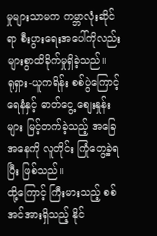မှုများသာမက ကမ္ဘာလုံးဆိုင်ရာ စီးပွားရေးအပေါ်ကိုလည်း များစွာထိခိုက်မှုရှိခဲ့သည်။
ရုရှား-ယူကရိန်း စစ်ပွဲကြောင့် ရေနံနှင့် ဓာတ်ငွေ့ စျေးနှုန်းများ မြင့်တက်ခဲ့သည့် အခြေအနေကို လူတိုင်း ကြုံတွေ့ခဲ့ရပြီး ဖြစ်သည်။
ထို့ကြောင့် ကြီးမားသည့် စစ်အင်အားရှိသည့် နိုင်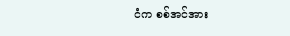ငံက စစ်အင်အား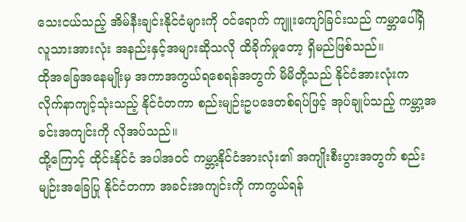သေးငယ်သည့် အိမ်နီးချင်းနိုင်ငံများကို ဝင်ရောက် ကျူးကျော်ခြင်းသည် ကမ္ဘာပေါ်ရှိ လူသားအားလုံး အနည်းနှင့်အများဆိုသလို ထိခိုက်မှုတော့ ရှိမည်ဖြစ်သည်။
ထိုအခြေအနေမျိုးမှ အကာအကွယ်ရစေရန်အတွက် မိမိတို့သည် နိုင်ငံအားလုံးက လိုက်နာကျင့်သုံးသည့် နိုင်ငံတကာ စည်းမျဉ်းဥပဒေတစ်ရပ်ဖြင့် အုပ်ချုပ်သည့် ကမ္ဘာ့အခင်းအကျင်းကို လိုအပ်သည်။
ထို့ကြောင့် ထိုင်းနိုင်ငံ အပါအဝင် ကမ္ဘာ့နိုင်ငံအားလုံး၏ အကျိုးစီးပွားအတွက် စည်းမျဉ်းအခြေပြု နိုင်ငံတကာ အခင်းအကျင်းကို ကာကွယ်ရန်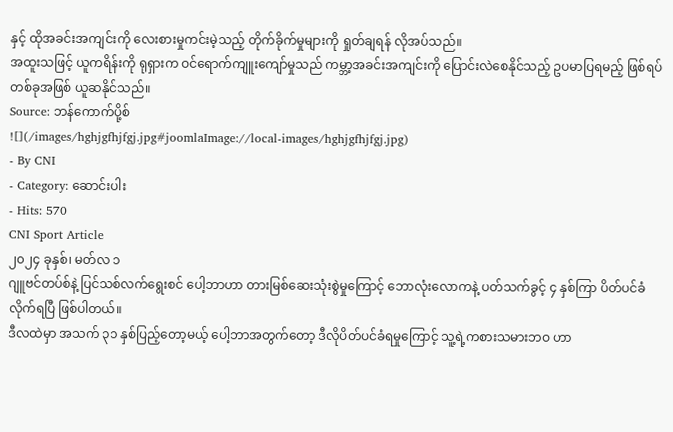နှင့် ထိုအခင်းအကျင်းကို လေးစားမှုကင်းမဲ့သည့် တိုက်ခိုက်မှုများကို ရှုတ်ချရန် လိုအပ်သည်။
အထူးသဖြင့် ယူကရိန်းကို ရုရှားက ဝင်ရောက်ကျူးကျော်မှုသည် ကမ္ဘာ့အခင်းအကျင်းကို ပြောင်းလဲစေနိုင်သည့် ဥပမာပြရမည့် ဖြစ်ရပ်တစ်ခုအဖြစ် ယူဆနိုင်သည်။
Source: ဘန်ကောက်ပို့စ်
![](/images/hghjgfhjfgj.jpg#joomlaImage://local-images/hghjgfhjfgj.jpg)
- By CNI
- Category: ဆောင်းပါး
- Hits: 570
CNI Sport Article
၂၀၂၄ ခုနှစ်၊ မတ်လ ၁
ဂျူဗင်တပ်စ်နဲ့ ပြင်သစ်လက်ရွေးစင် ပေါ့ဘာဟာ တားမြစ်ဆေးသုံးစွဲမှုကြောင့် ဘောလုံးလောကနဲ့ ပတ်သက်ခွင့် ၄ နှစ်ကြာ ပိတ်ပင်ခံလိုက်ရပြီ ဖြစ်ပါတယ်။
ဒီလထဲမှာ အသက် ၃၁ နှစ်ပြည့်တော့မယ့် ပေါ့ဘာအတွက်တော့ ဒီလိုပိတ်ပင်ခံရမှုကြောင့် သူ့ရဲ့ကစားသမားဘဝ ဟာ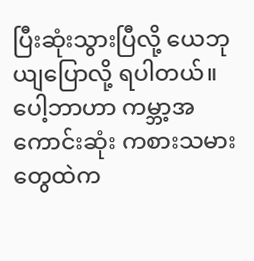ပြီးဆုံးသွားပြီလို့ ယေဘုယျပြောလို့ ရပါတယ်။
ပေါ့ဘာဟာ ကမ္ဘာ့အကောင်းဆုံး ကစားသမားတွေထဲက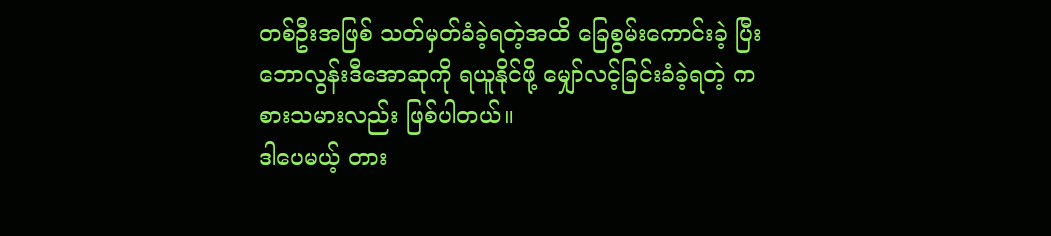တစ်ဦးအဖြစ် သတ်မှတ်ခံခဲ့ရတဲ့အထိ ခြေစွမ်းကောင်းခဲ့ ပြီး ဘောလွန်းဒီအောဆုကို ရယူနိုင်ဖို့ မျှော်လင့်ခြင်းခံခဲ့ရတဲ့ ကစားသမားလည်း ဖြစ်ပါတယ်။
ဒါပေမယ့် တား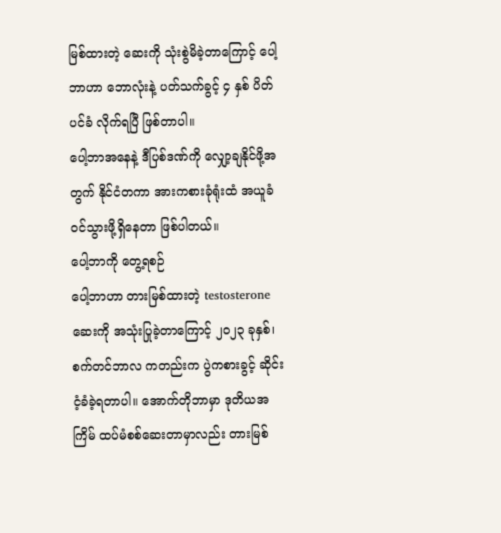မြစ်ထားတဲ့ ဆေးကို သုံးစွဲမိခဲ့တာကြောင့် ပေါ့ဘာဟာ ဘောလုံးနဲ့ ပတ်သက်ခွင့် ၄ နှစ် ပိတ်ပင်ခံ လိုက်ရပြီ ဖြစ်တာပါ။
ပေါ့ဘာအနေနဲ့ ဒီပြစ်ဒဏ်ကို လျှော့ချနိုင်ဖို့အတွက် နိုင်ငံတကာ အားကစားခုံရုံးထံ အယူခံ ဝင်သွားဖို့ရှိနေတာ ဖြစ်ပါတယ်။
ပေါ့ဘာကို တွေ့ရစဉ်
ပေါ့ဘာဟာ တားမြစ်ထားတဲ့ testosterone ဆေးကို အသုံးပြုခဲ့တာကြောင့် ၂၀၂၃ ခုနှစ်၊ စက်တင်ဘာလ ကတည်းက ပွဲကစားခွင့် ဆိုင်းငံ့ခံခဲ့ရတာပါ။ အောက်တိုဘာမှာ ဒုတိယအကြိမ် ထပ်မံစစ်ဆေးတာမှာလည်း တားမြစ်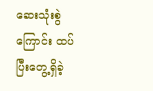ဆေးသုံးစွဲကြောင်း ထပ်ပြီးတွေ့ရှိခဲ့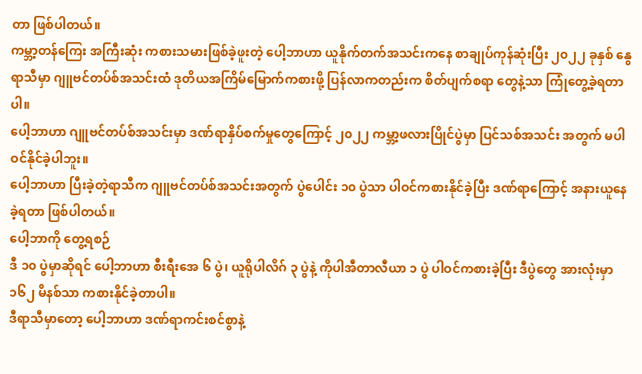တာ ဖြစ်ပါတယ်။
ကမ္ဘာ့တန်ကြေး အကြီးဆုံး ကစားသမားဖြစ်ခဲ့ဖူးတဲ့ ပေါ့ဘာဟာ ယူနိုက်တက်အသင်းကနေ စာချုပ်ကုန်ဆုံးပြီး ၂၀၂၂ ခုနှစ် နွေရာသီမှာ ဂျူဗင်တပ်စ်အသင်းထံ ဒုတိယအကြိမ်မြောက်ကစားဖို့ ပြန်လာကတည်းက စိတ်ပျက်စရာ တွေနဲ့သာ ကြုံတွေ့ခဲ့ရတာပါ။
ပေါ့ဘာဟာ ဂျူဗင်တပ်စ်အသင်းမှာ ဒဏ်ရာနှိပ်စက်မှုတွေကြောင့် ၂၀၂၂ ကမ္ဘာ့ဖလားပြိုင်ပွဲမှာ ပြင်သစ်အသင်း အတွက် မပါဝင်နိုင်ခဲ့ပါဘူး။
ပေါ့ဘာဟာ ပြီးခဲ့တဲ့ရာသီက ဂျူဗင်တပ်စ်အသင်းအတွက် ပွဲပေါင်း ၁၀ ပွဲသာ ပါဝင်ကစားနိုင်ခဲ့ပြီး ဒဏ်ရာကြောင့် အနားယူနေခဲ့ရတာ ဖြစ်ပါတယ်။
ပေါ့ဘာကို တွေ့ရစဉ်
ဒီ ၁၀ ပွဲမှာဆိုရင် ပေါ့ဘာဟာ စီးရီးအေ ၆ ပွဲ၊ ယူရိုပါလိဂ် ၃ ပွဲနဲ့ ကိုပါအီတာလီယာ ၁ ပွဲ ပါဝင်ကစားခဲ့ပြီး ဒီပွဲတွေ အားလုံးမှာ ၁၆၂ မိနစ်သာ ကစားနိုင်ခဲ့တာပါ။
ဒီရာသီမှာတော့ ပေါ့ဘာဟာ ဒဏ်ရာကင်းစင်စွာနဲ့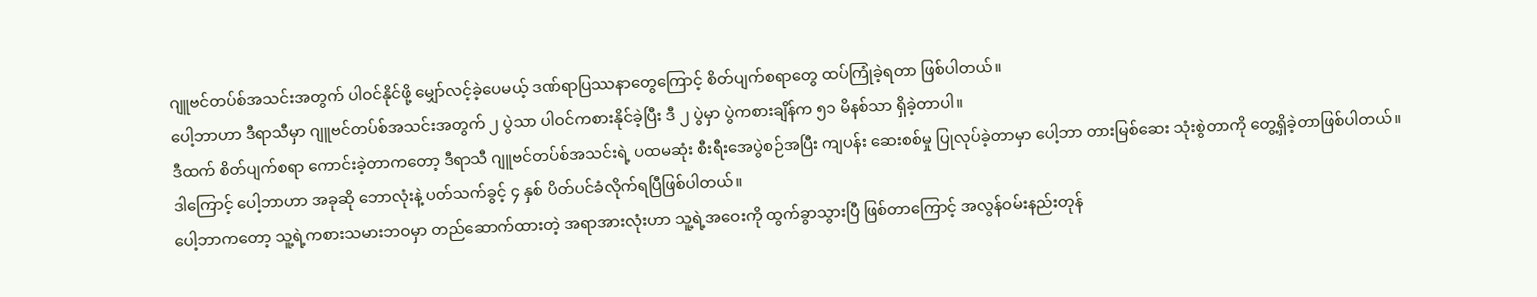ဂျူဗင်တပ်စ်အသင်းအတွက် ပါဝင်နိုင်ဖို့ မျှော်လင့်ခဲ့ပေမယ့် ဒဏ်ရာပြဿနာတွေကြောင့် စိတ်ပျက်စရာတွေ ထပ်ကြုံခဲ့ရတာ ဖြစ်ပါတယ်။
ပေါ့ဘာဟာ ဒီရာသီမှာ ဂျူဗင်တပ်စ်အသင်းအတွက် ၂ ပွဲသာ ပါဝင်ကစားနိုင်ခဲ့ပြီး ဒီ ၂ ပွဲမှာ ပွဲကစားချိန်က ၅၁ မိနစ်သာ ရှိခဲ့တာပါ။
ဒီထက် စိတ်ပျက်စရာ ကောင်းခဲ့တာကတော့ ဒီရာသီ ဂျူဗင်တပ်စ်အသင်းရဲ့ ပထမဆုံး စီးရီးအေပွဲစဉ်အပြီး ကျပန်း ဆေးစစ်မှု ပြုလုပ်ခဲ့တာမှာ ပေါ့ဘာ တားမြစ်ဆေး သုံးစွဲတာကို တွေ့ရှိခဲ့တာဖြစ်ပါတယ်။
ဒါကြောင့် ပေါ့ဘာဟာ အခုဆို ဘောလုံးနဲ့ ပတ်သက်ခွင့် ၄ နှစ် ပိတ်ပင်ခံလိုက်ရပြီဖြစ်ပါတယ်။
ပေါ့ဘာကတော့ သူ့ရဲ့ကစားသမားဘဝမှာ တည်ဆောက်ထားတဲ့ အရာအားလုံးဟာ သူ့ရဲ့အဝေးကို ထွက်ခွာသွားပြီ ဖြစ်တာကြောင့် အလွန်ဝမ်းနည်းတုန်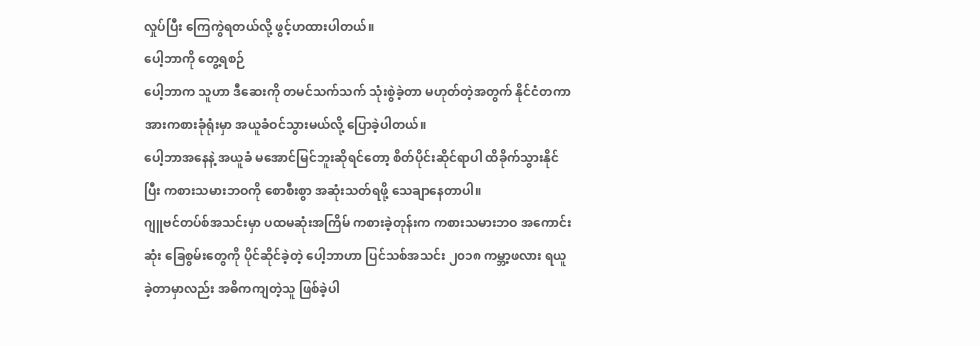လှုပ်ပြီး ကြေကွဲရတယ်လို့ ဖွင့်ဟထားပါတယ်။
ပေါ့ဘာကို တွေ့ရစဉ်
ပေါ့ဘာက သူဟာ ဒီဆေးကို တမင်သက်သက် သုံးစွဲခဲ့တာ မဟုတ်တဲ့အတွက် နိုင်ငံတကာအားကစားခုံရုံးမှာ အယူခံဝင်သွားမယ်လို့ ပြောခဲ့ပါတယ်။
ပေါ့ဘာအနေနဲ့ အယူခံ မအောင်မြင်ဘူးဆိုရင်တော့ စိတ်ပိုင်းဆိုင်ရာပါ ထိခိုက်သွားနိုင်ပြီး ကစားသမားဘဝကို စောစီးစွာ အဆုံးသတ်ရဖို့ သေချာနေတာပါ။
ဂျူဗင်တပ်စ်အသင်းမှာ ပထမဆုံးအကြိမ် ကစားခဲ့တုန်းက ကစားသမားဘဝ အကောင်းဆုံး ခြေစွမ်းတွေကို ပိုင်ဆိုင်ခဲ့တဲ့ ပေါ့ဘာဟာ ပြင်သစ်အသင်း ၂၀၁၈ ကမ္ဘာ့ဖလား ရယူခဲ့တာမှာလည်း အဓိကကျတဲ့သူ ဖြစ်ခဲ့ပါ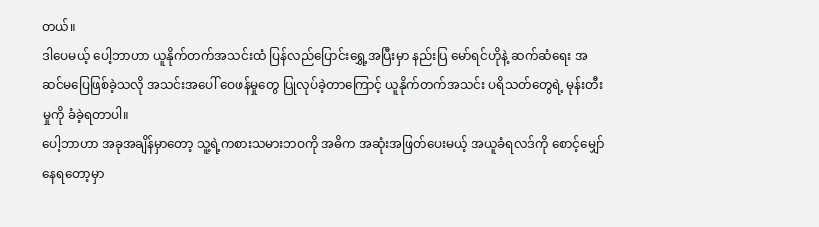တယ်။
ဒါပေမယ့် ပေါ့ဘာဟာ ယူနိုက်တက်အသင်းထံ ပြန်လည်ပြောင်းရွှေ့အပြီးမှာ နည်းပြ မော်ရင်ဟိုနဲ့ ဆက်ဆံရေး အဆင်မပြေဖြစ်ခဲ့သလို အသင်းအပေါ် ဝေဖန်မှုတွေ ပြုလုပ်ခဲ့တာကြောင့် ယူနိုက်တက်အသင်း ပရိသတ်တွေရဲ့ မုန်းတီးမှုကို ခံခဲ့ရတာပါ။
ပေါ့ဘာဟာ အခုအချိန်မှာတော့ သူ့ရဲ့ကစားသမားဘဝကို အဓိက အဆုံးအဖြတ်ပေးမယ့် အယူခံရလဒ်ကို စောင့်မျှော် နေရတော့မှာ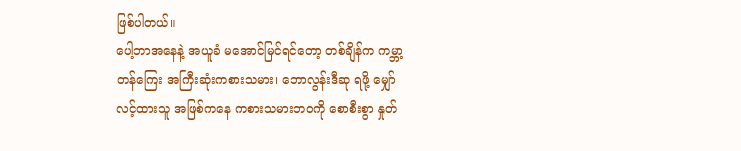ဖြစ်ပါတယ်။
ပေါ့ဘာအနေနဲ့ အယူခံ မအောင်မြင်ရင်တော့ တစ်ချိန်က ကမ္ဘာ့တန်ကြေး အကြီးဆုံးကစားသမား၊ ဘောလွန်းဒီဆု ရဖို့ မျှော်လင့်ထားသူ အဖြစ်ကနေ ကစားသမားဘဝကို စောစီးစွာ နှုတ်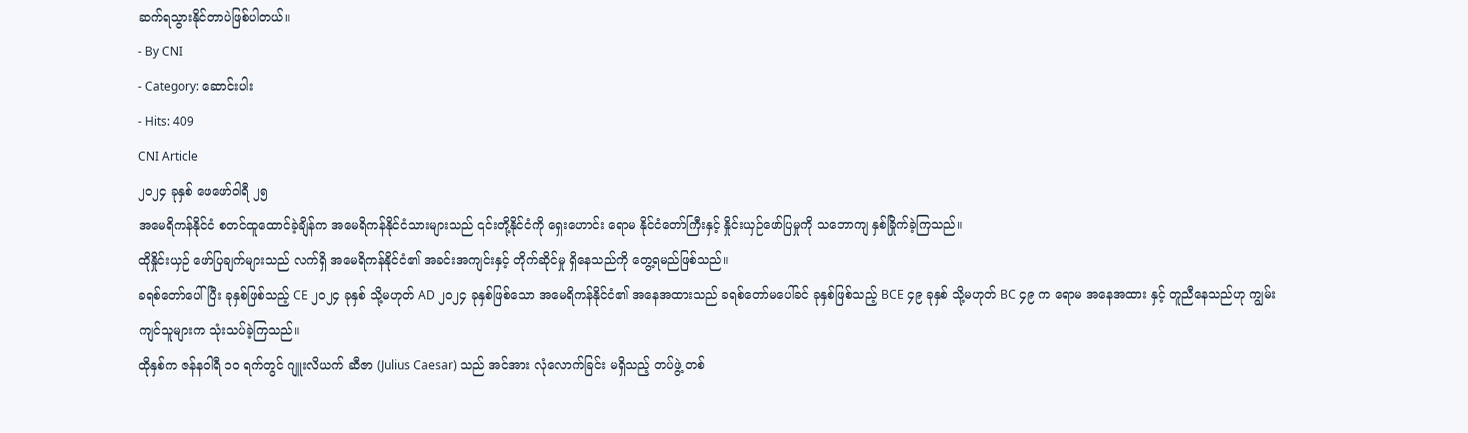ဆက်ရသွားနိုင်တာပဲဖြစ်ပါတယ်။
- By CNI
- Category: ဆောင်းပါး
- Hits: 409
CNI Article
၂၀၂၄ ခုနှစ် ဖေဖော်ဝါရီ ၂၅
အမေရိကန်နိုင်ငံ စတင်ထူထောင်ခဲ့ချိန်က အမေရိကန်နိုင်ငံသားများသည် ၎င်းတို့နိုင်ငံကို ရှေးဟောင်း ရောမ နိုင်ငံတော်ကြီးနှင့် နှိုင်းယှဉ်ဖော်ပြမှုကို သဘောကျ နှစ်ခြိုက်ခဲ့ကြသည်။
ထိုနှိုင်းယှဉ် ဖော်ပြချက်များသည် လက်ရှိ အမေရိကန်နိုင်ငံ၏ အခင်းအကျင်းနှင့် တိုက်ဆိုင်မှု ရှိနေသည်ကို တွေ့ရမည်ဖြစ်သည်။
ခရစ်တော်ပေါ်ပြီး ခုနှစ်ဖြစ်သည့် CE ၂၀၂၄ ခုနှစ် သို့မဟုတ် AD ၂၀၂၄ ခုနှစ်ဖြစ်သော အမေရိကန်နိုင်ငံ၏ အနေအထားသည် ခရစ်တော်မပေါ်ခင် ခုနှစ်ဖြစ်သည့် BCE ၄၉ ခုနှစ် သို့မဟုတ် BC ၄၉ က ရောမ အနေအထား နှင့် တူညီနေသည်ဟု ကျွမ်းကျင်သူများက သုံးသပ်ခဲ့ကြသည်။
ထိုနှစ်က ဇန်နဝါရီ ၁၀ ရက်တွင် ဂျူးလိယက် ဆီဇာ (Julius Caesar) သည် အင်အား လုံလောက်ခြင်း မရှိသည့် တပ်ဖွဲ့ တစ်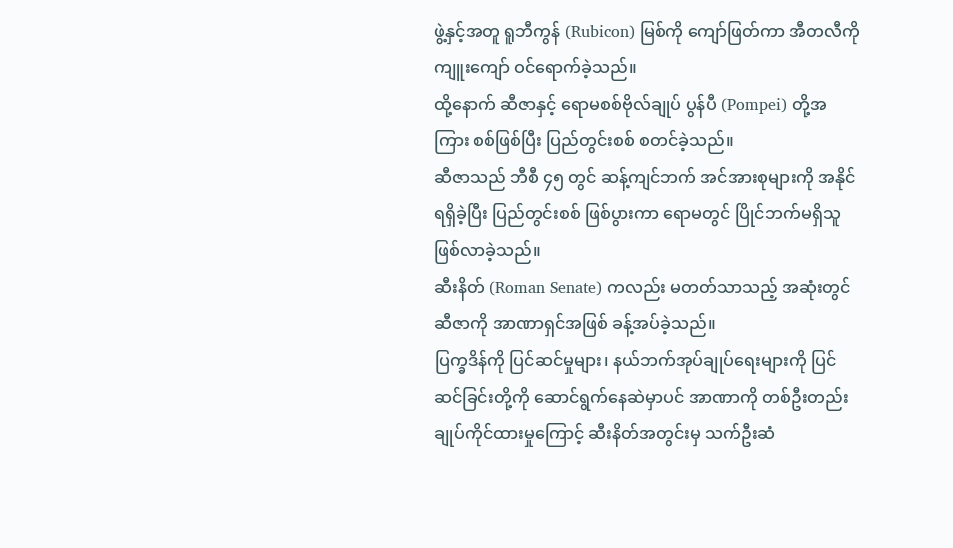ဖွဲ့နှင့်အတူ ရူဘီကွန် (Rubicon) မြစ်ကို ကျော်ဖြတ်ကာ အီတလီကို ကျူးကျော် ဝင်ရောက်ခဲ့သည်။
ထို့နောက် ဆီဇာနှင့် ရောမစစ်ဗိုလ်ချုပ် ပွန်ပီ (Pompei) တို့အကြား စစ်ဖြစ်ပြီး ပြည်တွင်းစစ် စတင်ခဲ့သည်။
ဆီဇာသည် ဘီစီ ၄၅ တွင် ဆန့်ကျင်ဘက် အင်အားစုများကို အနိုင်ရရှိခဲ့ပြီး ပြည်တွင်းစစ် ဖြစ်ပွားကာ ရောမတွင် ပြိုင်ဘက်မရှိသူ ဖြစ်လာခဲ့သည်။
ဆီးနိတ် (Roman Senate) ကလည်း မတတ်သာသည့် အဆုံးတွင် ဆီဇာကို အာဏာရှင်အဖြစ် ခန့်အပ်ခဲ့သည်။
ပြက္ခဒိန်ကို ပြင်ဆင်မှုများ၊ နယ်ဘက်အုပ်ချုပ်ရေးများကို ပြင်ဆင်ခြင်းတို့ကို ဆောင်ရွက်နေဆဲမှာပင် အာဏာကို တစ်ဦးတည်း ချုပ်ကိုင်ထားမှုကြောင့် ဆီးနိတ်အတွင်းမှ သက်ဦးဆံ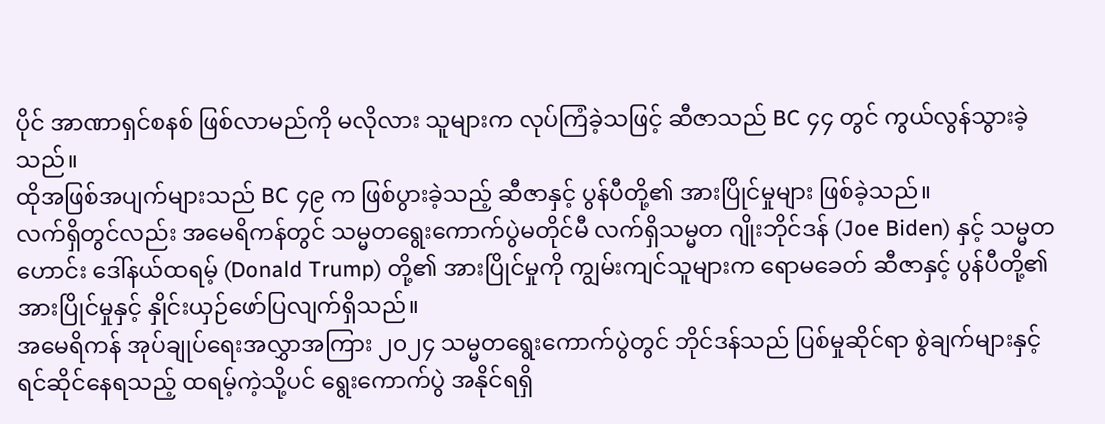ပိုင် အာဏာရှင်စနစ် ဖြစ်လာမည်ကို မလိုလား သူများက လုပ်ကြံခဲ့သဖြင့် ဆီဇာသည် BC ၄၄ တွင် ကွယ်လွန်သွားခဲ့သည်။
ထိုအဖြစ်အပျက်များသည် BC ၄၉ က ဖြစ်ပွားခဲ့သည့် ဆီဇာနှင့် ပွန်ပီတို့၏ အားပြိုင်မှုများ ဖြစ်ခဲ့သည်။
လက်ရှိတွင်လည်း အမေရိကန်တွင် သမ္မတရွေးကောက်ပွဲမတိုင်မီ လက်ရှိသမ္မတ ဂျိုးဘိုင်ဒန် (Joe Biden) နှင့် သမ္မတဟောင်း ဒေါ်နယ်ထရမ့် (Donald Trump) တို့၏ အားပြိုင်မှုကို ကျွမ်းကျင်သူများက ရောမခေတ် ဆီဇာနှင့် ပွန်ပီတို့၏ အားပြိုင်မှုနှင့် နှိုင်းယှဉ်ဖော်ပြလျက်ရှိသည်။
အမေရိကန် အုပ်ချုပ်ရေးအလွှာအကြား ၂၀၂၄ သမ္မတရွေးကောက်ပွဲတွင် ဘိုင်ဒန်သည် ပြစ်မှုဆိုင်ရာ စွဲချက်များနှင့် ရင်ဆိုင်နေရသည့် ထရမ့်ကဲ့သို့ပင် ရွေးကောက်ပွဲ အနိုင်ရရှိ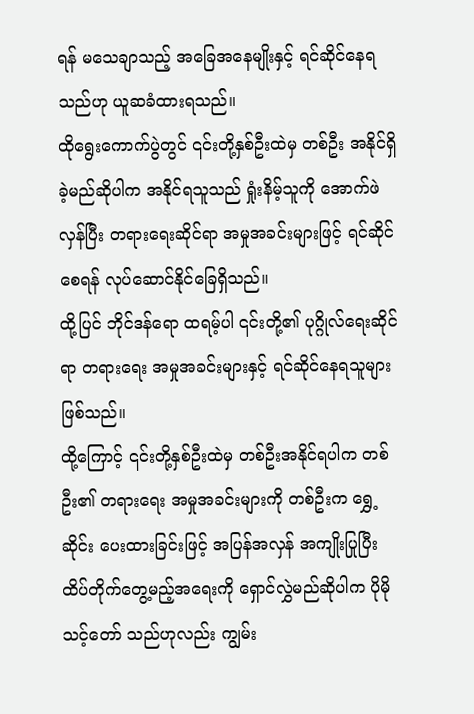ရန် မသေချာသည့် အခြေအနေမျိုးနှင့် ရင်ဆိုင်နေရ သည်ဟု ယူဆခံထားရသည်။
ထိုရွေးကောက်ပွဲတွင် ၎င်းတို့နှစ်ဦးထဲမှ တစ်ဦး အနိုင်ရှိခဲ့မည်ဆိုပါက အနိုင်ရသူသည် ရှုံးနိမ့်သူကို အောက်ဖဲ လှန်ပြီး တရားရေးဆိုင်ရာ အမှုအခင်းများဖြင့် ရင်ဆိုင်စေရန် လုပ်ဆောင်နိုင်ခြေရှိသည်။
ထို့ပြင် ဘိုင်ဒန်ရော ထရမ့်ပါ ၎င်းတို့၏ ပုဂ္ဂိုလ်ရေးဆိုင်ရာ တရားရေး အမှုအခင်းများနှင့် ရင်ဆိုင်နေရသူများ ဖြစ်သည်။
ထို့ကြောင့် ၎င်းတို့နှစ်ဦးထဲမှ တစ်ဦးအနိုင်ရပါက တစ်ဦး၏ တရားရေး အမှုအခင်းများကို တစ်ဦးက ရွှေ့ဆိုင်း ပေးထားခြင်းဖြင့် အပြန်အလှန် အကျိုးပြုပြီး ထိပ်တိုက်တွေ့မည့်အရေးကို ရှောင်လွှဲမည်ဆိုပါက ပိုမိုသင့်တော် သည်ဟုလည်း ကျွမ်း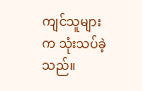ကျင်သူများက သုံးသပ်ခဲ့သည်။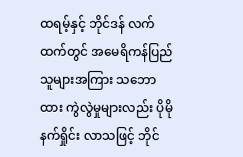ထရမ့်နှင့် ဘိုင်ဒန် လက်ထက်တွင် အမေရိကန်ပြည်သူများအကြား သဘောထား ကွဲလွဲမှုများလည်း ပိုမိုနက်ရှိုင်း လာသဖြင့် ဘိုင်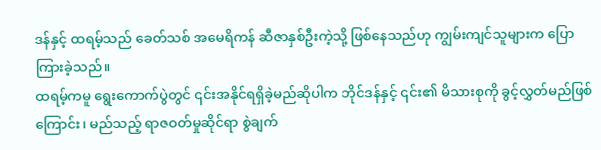ဒန်နှင့် ထရမ့်သည် ခေတ်သစ် အမေရိကန် ဆီဇာနှစ်ဦးကဲ့သို့ ဖြစ်နေသည်ဟု ကျွမ်းကျင်သူများက ပြောကြားခဲ့သည်။
ထရမ့်ကမူ ရွေးကောက်ပွဲတွင် ၎င်းအနိုင်ရရှိခဲ့မည်ဆိုပါက ဘိုင်ဒန်နှင့် ၎င်း၏ မိသားစုကို ခွင့်လွှတ်မည်ဖြစ်ကြောင်း၊ မည်သည့် ရာဇဝတ်မှုဆိုင်ရာ စွဲချက်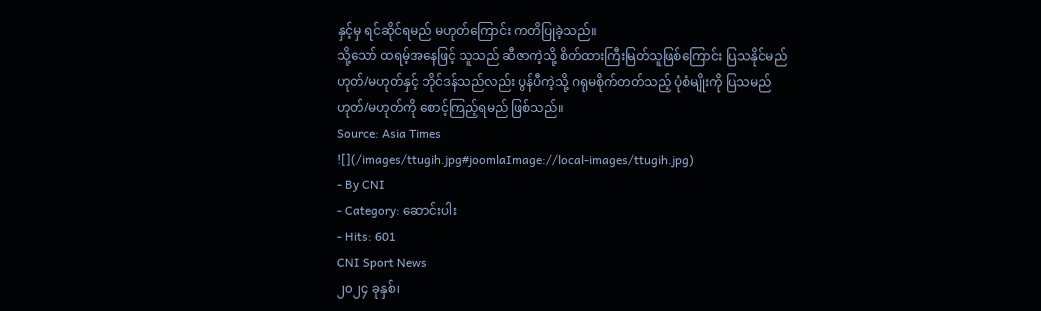နှင့်မှ ရင်ဆိုင်ရမည် မဟုတ်ကြောင်း ကတိပြုခဲ့သည်။
သို့သော် ထရမ့်အနေဖြင့် သူသည် ဆီဇာကဲ့သို့ စိတ်ထားကြီးမြတ်သူဖြစ်ကြောင်း ပြသနိုင်မည် ဟုတ်/မဟုတ်နှင့် ဘိုင်ဒန်သည်လည်း ပွန်ပီကဲ့သို့ ဂရုမစိုက်တတ်သည့် ပုံစံမျိုးကို ပြသမည် ဟုတ်/မဟုတ်ကို စောင့်ကြည့်ရမည် ဖြစ်သည်။
Source: Asia Times
![](/images/ttugih.jpg#joomlaImage://local-images/ttugih.jpg)
- By CNI
- Category: ဆောင်းပါး
- Hits: 601
CNI Sport News
၂၀၂၄ ခုနှစ်၊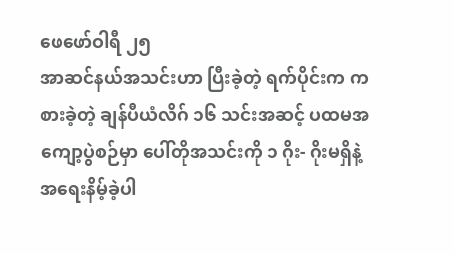ဖေဖော်ဝါရီ ၂၅
အာဆင်နယ်အသင်းဟာ ပြီးခဲ့တဲ့ ရက်ပိုင်းက ကစားခဲ့တဲ့ ချန်ပီယံလိဂ် ၁၆ သင်းအဆင့် ပထမအကျော့ပွဲစဉ်မှာ ပေါ်တိုအသင်းကို ၁ ဂိုး- ဂိုးမရှိနဲ့ အရေးနိမ့်ခဲ့ပါ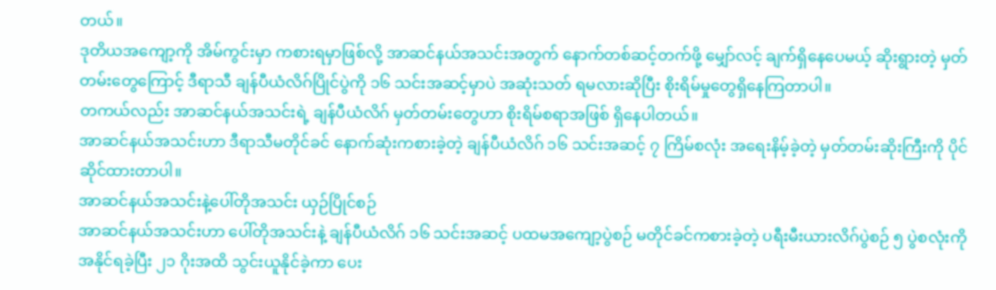တယ်။
ဒုတိယအကျော့ကို အိမ်ကွင်းမှာ ကစားရမှာဖြစ်လို့ အာဆင်နယ်အသင်းအတွက် နောက်တစ်ဆင့်တက်ဖို့ မျှော်လင့် ချက်ရှိနေပေမယ့် ဆိုးရွားတဲ့ မှတ်တမ်းတွေကြောင့် ဒီရာသီ ချန်ပီယံလိဂ်ပြိုင်ပွဲကို ၁၆ သင်းအဆင့်မှာပဲ အဆုံးသတ် ရမလားဆိုပြီး စိုးရိမ်မှုတွေရှိနေကြတာပါ။
တကယ်လည်း အာဆင်နယ်အသင်းရဲ့ ချန်ပီယံလိဂ် မှတ်တမ်းတွေဟာ စိုးရိမ်စရာအဖြစ် ရှိနေပါတယ်။
အာဆင်နယ်အသင်းဟာ ဒီရာသီမတိုင်ခင် နောက်ဆုံးကစားခဲ့တဲ့ ချန်ပီယံလိဂ် ၁၆ သင်းအဆင့် ၇ ကြိမ်စလုံး အရေးနိမ့်ခဲ့တဲ့ မှတ်တမ်းဆိုးကြီးကို ပိုင်ဆိုင်ထားတာပါ။
အာဆင်နယ်အသင်းနဲ့ပေါ်တိုအသင်း ယှဉ်ပြိုင်စဉ်
အာဆင်နယ်အသင်းဟာ ပေါ်တိုအသင်းနဲ့ ချန်ပီယံလိဂ် ၁၆ သင်းအဆင့် ပထမအကျော့ပွဲစဉ် မတိုင်ခင်ကစားခဲ့တဲ့ ပရီးမီးယားလိဂ်ပွဲစဉ် ၅ ပွဲစလုံးကို အနိုင်ရခဲ့ပြီး ၂၁ ဂိုးအထိ သွင်းယူနိုင်ခဲ့ကာ ပေး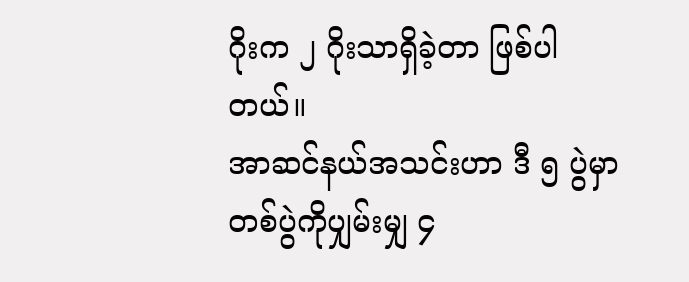ဂိုးက ၂ ဂိုးသာရှိခဲ့တာ ဖြစ်ပါ တယ်။
အာဆင်နယ်အသင်းဟာ ဒီ ၅ ပွဲမှာ တစ်ပွဲကိုပျှမ်းမျှ ၄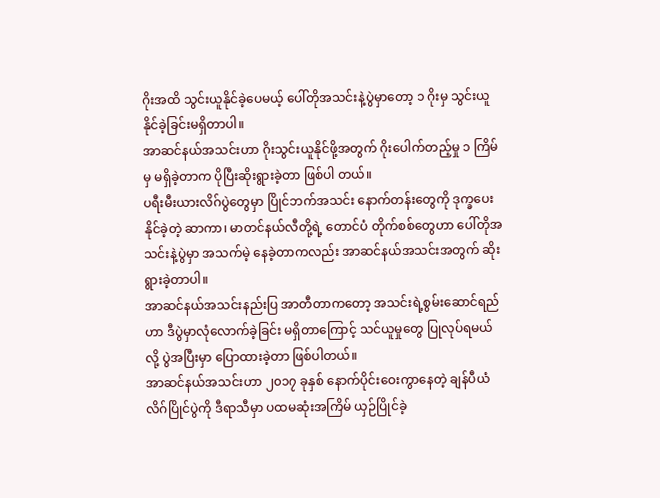ဂိုးအထိ သွင်းယူနိုင်ခဲ့ပေမယ့် ပေါ်တိုအသင်းနဲ့ပွဲမှာတော့ ၁ ဂိုးမှ သွင်းယူနိုင်ခဲ့ခြင်းမရှိတာပါ။
အာဆင်နယ်အသင်းဟာ ဂိုးသွင်းယူနိုင်ဖို့အတွက် ဂိုးပေါက်တည့်မှု ၁ ကြိမ်မှ မရှိခဲ့တာက ပိုပြီးဆိုးရွားခဲ့တာ ဖြစ်ပါ တယ်။
ပရီးမီးယားလိဂ်ပွဲတွေမှာ ပြိုင်ဘက်အသင်း နောက်တန်းတွေကို ဒုက္ခပေးနိုင်ခဲ့တဲ့ ဆာကာ၊ မာတင်နယ်လီတို့ရဲ့ တောင်ပံ တိုက်စစ်တွေဟာ ပေါ်တိုအသင်းနဲ့ပွဲမှာ အသက်မဲ့ နေခဲ့တာကလည်း အာဆင်နယ်အသင်းအတွက် ဆိုးရွားခဲ့တာပါ။
အာဆင်နယ်အသင်းနည်းပြ အာတီတာကတော့ အသင်းရဲ့စွမ်းဆောင်ရည်ဟာ ဒီပွဲမှာလုံလောက်ခဲ့ခြင်း မရှိတာကြောင့် သင်ယူမှုတွေ ပြုလုပ်ရမယ်လို့ ပွဲအပြီးမှာ ပြောထားခဲ့တာ ဖြစ်ပါတယ်။
အာဆင်နယ်အသင်းဟာ ၂၀၁၇ ခုနှစ် နောက်ပိုင်းဝေးကွာနေတဲ့ ချန်ပီယံလိဂ်ပြိုင်ပွဲကို ဒီရာသီမှာ ပထမဆုံးအကြိမ် ယှဉ်ပြိုင်ခဲ့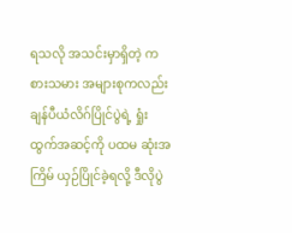ရသလို အသင်းမှာရှိတဲ့ ကစားသမား အများစုကလည်း ချန်ပီယံလိဂ်ပြိုင်ပွဲရဲ့ ရှုံးထွက်အဆင့်ကို ပထမ ဆုံးအကြိမ် ယှဉ်ပြိုင်ခဲ့ရလို့ ဒီလိုပွဲ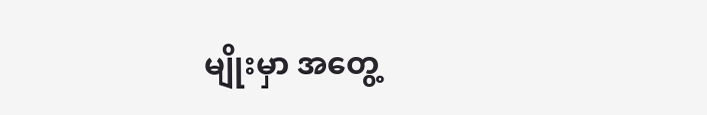မျိုးမှာ အတွေ့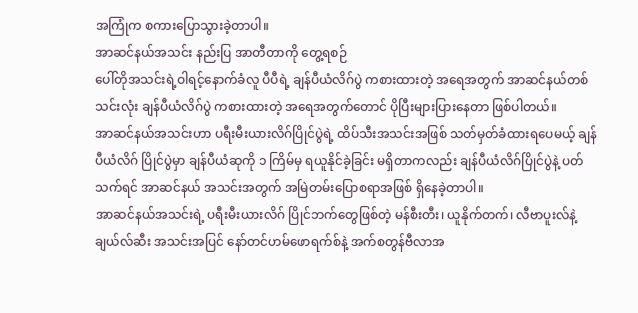အကြုံက စကားပြောသွားခဲ့တာပါ။
အာဆင်နယ်အသင်း နည်းပြ အာတီတာကို တွေ့ရစဉ်
ပေါ်တိုအသင်းရဲ့ဝါရင့်နောက်ခံလူ ပီပီရဲ့ ချန်ပီယံလိဂ်ပွဲ ကစားထားတဲ့ အရေအတွက် အာဆင်နယ်တစ်သင်းလုံး ချန်ပီယံလိဂ်ပွဲ ကစားထားတဲ့ အရေအတွက်တောင် ပိုပြီးများပြားနေတာ ဖြစ်ပါတယ်။
အာဆင်နယ်အသင်းဟာ ပရီးမီးယားလိဂ်ပြိုင်ပွဲရဲ့ ထိပ်သီးအသင်းအဖြစ် သတ်မှတ်ခံထားရပေမယ့် ချန်ပီယံလိဂ် ပြိုင်ပွဲမှာ ချန်ပီယံဆုကို ၁ ကြိမ်မှ ရယူနိုင်ခဲ့ခြင်း မရှိတာကလည်း ချန်ပီယံလိဂ်ပြိုင်ပွဲနဲ့ ပတ်သက်ရင် အာဆင်နယ် အသင်းအတွက် အမြဲတမ်းပြောစရာအဖြစ် ရှိနေခဲ့တာပါ။
အာဆင်နယ်အသင်းရဲ့ ပရီးမီးယားလိဂ် ပြိုင်ဘက်တွေဖြစ်တဲ့ မန်စီးတီး၊ ယူနိုက်တက်၊ လီဗာပူးလ်နဲ့ ချယ်လ်ဆီး အသင်းအပြင် နော်တင်ဟမ်ဖောရက်စ်နဲ့ အက်စတွန်ဗီလာအ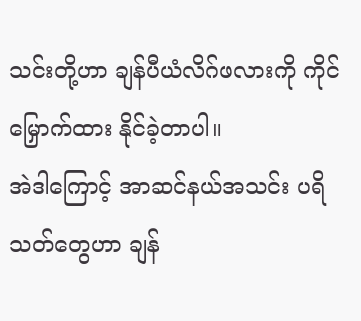သင်းတို့ဟာ ချန်ပီယံလိဂ်ဖလားကို ကိုင်မြှောက်ထား နိုင်ခဲ့တာပါ။
အဲဒါကြောင့် အာဆင်နယ်အသင်း ပရိသတ်တွေဟာ ချန်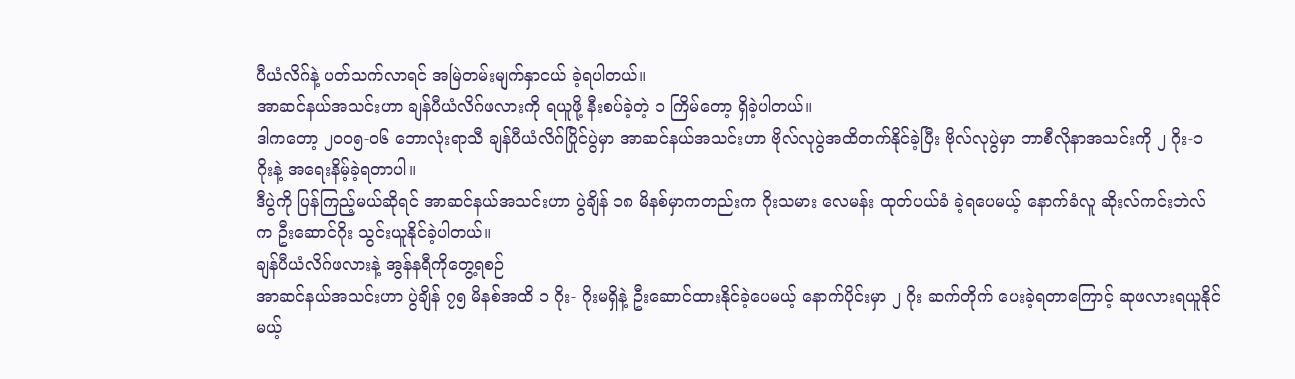ပီယံလိဂ်နဲ့ ပတ်သက်လာရင် အမြဲတမ်းမျက်နှာငယ် ခဲ့ရပါတယ်။
အာဆင်နယ်အသင်းဟာ ချန်ပီယံလိဂ်ဖလားကို ရယူဖို့ နီးစပ်ခဲ့တဲ့ ၁ ကြိမ်တော့ ရှိခဲ့ပါတယ်။
ဒါကတော့ ၂၀၀၅-၀၆ ဘောလုံးရာသီ ချန်ပီယံလိဂ်ပြိုင်ပွဲမှာ အာဆင်နယ်အသင်းဟာ ဗိုလ်လုပွဲအထိတက်နိုင်ခဲ့ပြီး ဗိုလ်လုပွဲမှာ ဘာစီလိုနာအသင်းကို ၂ ဂိုး-၁ ဂိုးနဲ့ အရေးနိမ့်ခဲ့ရတာပါ။
ဒီပွဲကို ပြန်ကြည့်မယ်ဆိုရင် အာဆင်နယ်အသင်းဟာ ပွဲချိန် ၁၈ မိနစ်မှာကတည်းက ဂိုးသမား လေမန်း ထုတ်ပယ်ခံ ခဲ့ရပေမယ့် နောက်ခံလူ ဆိုးလ်ကင်းဘဲလ်က ဦးဆောင်ဂိုး သွင်းယူနိုင်ခဲ့ပါတယ်။
ချန်ပီယံလိဂ်ဖလားနဲ့ အွန်နရီကိုတွေ့ရစဉ်
အာဆင်နယ်အသင်းဟာ ပွဲချိန် ၇၅ မိနစ်အထိ ၁ ဂိုး- ဂိုးမရှိနဲ့ ဦးဆောင်ထားနိုင်ခဲ့ပေမယ့် နောက်ပိုင်းမှာ ၂ ဂိုး ဆက်တိုက် ပေးခဲ့ရတာကြောင့် ဆုဖလားရယူနိုင်မယ့်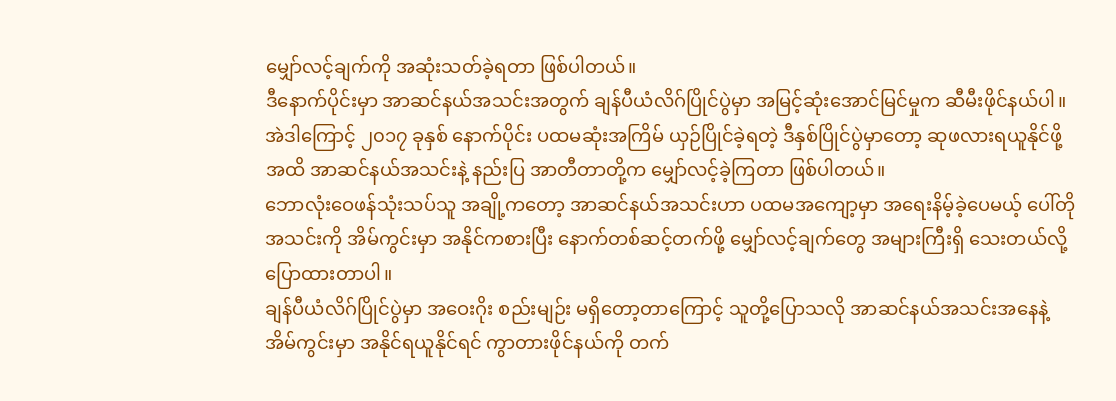မျှော်လင့်ချက်ကို အဆုံးသတ်ခဲ့ရတာ ဖြစ်ပါတယ်။
ဒီနောက်ပိုင်းမှာ အာဆင်နယ်အသင်းအတွက် ချန်ပီယံလိဂ်ပြိုင်ပွဲမှာ အမြင့်ဆုံးအောင်မြင်မှုက ဆီမီးဖိုင်နယ်ပါ။
အဲဒါကြောင့် ၂၀၁၇ ခုနှစ် နောက်ပိုင်း ပထမဆုံးအကြိမ် ယှဉ်ပြိုင်ခဲ့ရတဲ့ ဒီနှစ်ပြိုင်ပွဲမှာတော့ ဆုဖလားရယူနိုင်ဖို့ အထိ အာဆင်နယ်အသင်းနဲ့ နည်းပြ အာတီတာတို့က မျှော်လင့်ခဲ့ကြတာ ဖြစ်ပါတယ်။
ဘောလုံးဝေဖန်သုံးသပ်သူ အချို့ကတော့ အာဆင်နယ်အသင်းဟာ ပထမအကျော့မှာ အရေးနိမ့်ခဲ့ပေမယ့် ပေါ်တို အသင်းကို အိမ်ကွင်းမှာ အနိုင်ကစားပြီး နောက်တစ်ဆင့်တက်ဖို့ မျှော်လင့်ချက်တွေ အများကြီးရှိ သေးတယ်လို့ ပြောထားတာပါ။
ချန်ပီယံလိဂ်ပြိုင်ပွဲမှာ အဝေးဂိုး စည်းမျဉ်း မရှိတော့တာကြောင့် သူတို့ပြောသလို အာဆင်နယ်အသင်းအနေနဲ့ အိမ်ကွင်းမှာ အနိုင်ရယူနိုင်ရင် ကွာတားဖိုင်နယ်ကို တက်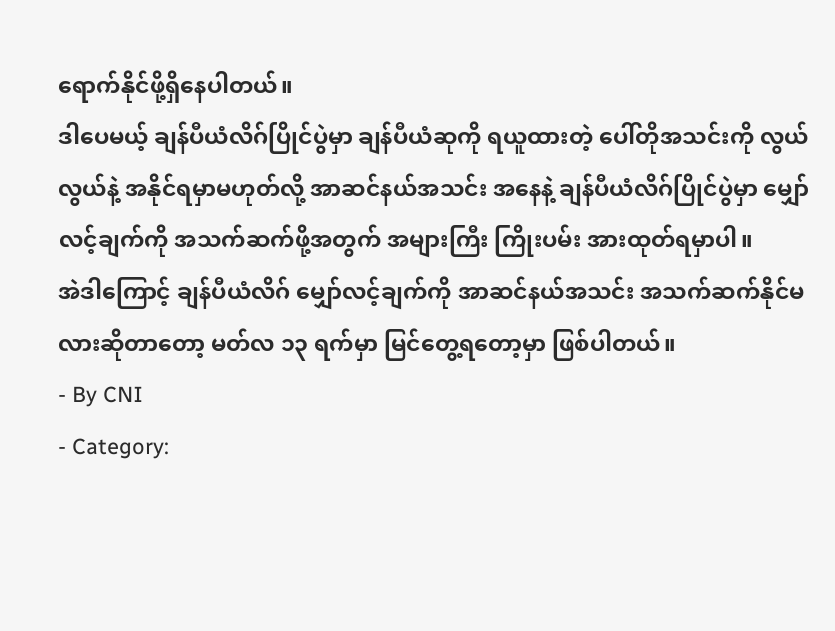ရောက်နိုင်ဖို့ရှိနေပါတယ်။
ဒါပေမယ့် ချန်ပီယံလိဂ်ပြိုင်ပွဲမှာ ချန်ပီယံဆုကို ရယူထားတဲ့ ပေါ်တိုအသင်းကို လွယ်လွယ်နဲ့ အနိုင်ရမှာမဟုတ်လို့ အာဆင်နယ်အသင်း အနေနဲ့ ချန်ပီယံလိဂ်ပြိုင်ပွဲမှာ မျှော်လင့်ချက်ကို အသက်ဆက်ဖို့အတွက် အများကြီး ကြိုးပမ်း အားထုတ်ရမှာပါ။
အဲဒါကြောင့် ချန်ပီယံလိဂ် မျှော်လင့်ချက်ကို အာဆင်နယ်အသင်း အသက်ဆက်နိုင်မလားဆိုတာတော့ မတ်လ ၁၃ ရက်မှာ မြင်တွေ့ရတော့မှာ ဖြစ်ပါတယ်။
- By CNI
- Category: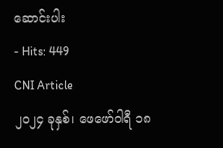ဆောင်းပါး
- Hits: 449
CNI Article
၂၀၂၄ ခုနှစ်၊ ဖေဖော်ဝါရီ ၁၈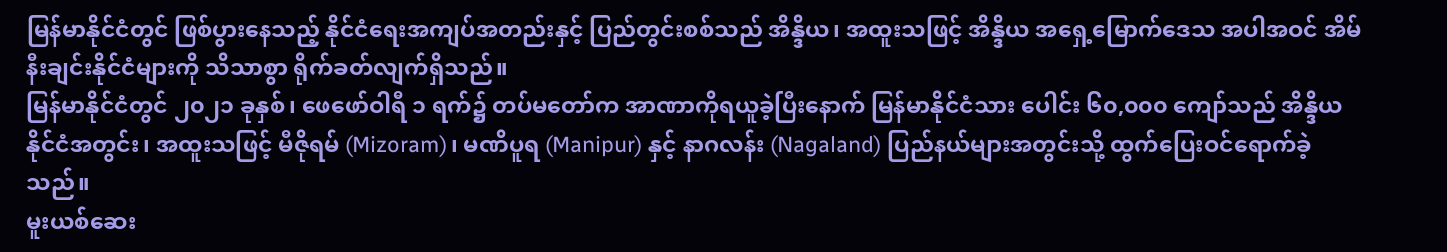မြန်မာနိုင်ငံတွင် ဖြစ်ပွားနေသည့် နိုင်ငံရေးအကျပ်အတည်းနှင့် ပြည်တွင်းစစ်သည် အိန္ဒိယ၊ အထူးသဖြင့် အိန္ဒိယ အရှေ့မြောက်ဒေသ အပါအဝင် အိမ်နီးချင်းနိုင်ငံများကို သိသာစွာ ရိုက်ခတ်လျက်ရှိသည်။
မြန်မာနိုင်ငံတွင် ၂၀၂၁ ခုနှစ်၊ ဖေဖော်ဝါရီ ၁ ရက်၌ တပ်မတော်က အာဏာကိုရယူခဲ့ပြီးနောက် မြန်မာနိုင်ငံသား ပေါင်း ၆၀,၀၀၀ ကျော်သည် အိန္ဒိယနိုင်ငံအတွင်း၊ အထူးသဖြင့် မီဇိုရမ် (Mizoram)၊ မဏိပူရ (Manipur) နှင့် နာဂလန်း (Nagaland) ပြည်နယ်များအတွင်းသို့ ထွက်ပြေးဝင်ရောက်ခဲ့သည်။
မူးယစ်ဆေး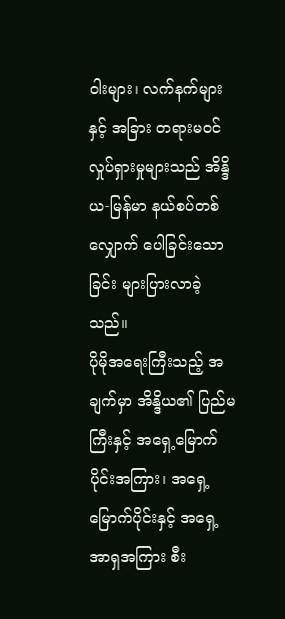ဝါးများ၊ လက်နက်များနှင့် အခြား တရားမဝင် လှုပ်ရှားမှုများသည် အိန္ဒိယ-မြန်မာ နယ်စပ်တစ်လျှောက် ပေါခြင်းသောခြင်း များပြားလာခဲ့သည်။
ပိုမိုအရေးကြီးသည့် အချက်မှာ အိန္ဒိယ၏ ပြည်မကြီးနှင့် အရှေ့မြောက်ပိုင်းအကြား၊ အရှေ့မြောက်ပိုင်းနှင့် အရှေ့ အာရှအကြား စီး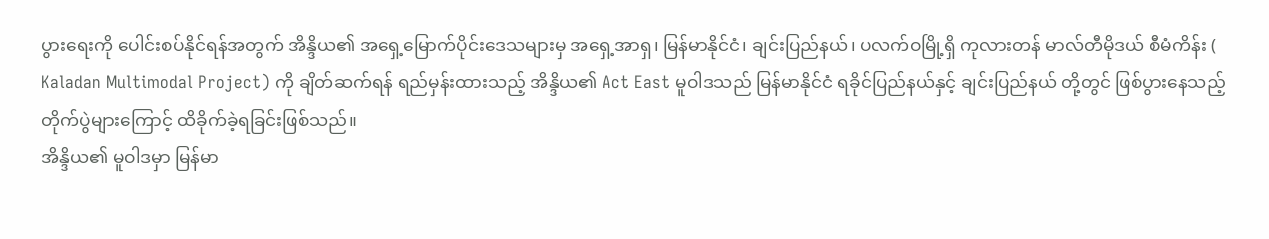ပွားရေးကို ပေါင်းစပ်နိုင်ရန်အတွက် အိန္ဒိယ၏ အရှေ့မြောက်ပိုင်းဒေသများမှ အရှေ့အာရှ၊ မြန်မာနိုင်ငံ၊ ချင်းပြည်နယ်၊ ပလက်ဝမြို့ရှိ ကုလားတန် မာလ်တီမိုဒယ် စီမံကိန်း ( Kaladan Multimodal Project) ကို ချိတ်ဆက်ရန် ရည်မှန်းထားသည့် အိန္ဒိယ၏ Act East မူဝါဒသည် မြန်မာနိုင်ငံ ရခိုင်ပြည်နယ်နှင့် ချင်းပြည်နယ် တို့တွင် ဖြစ်ပွားနေသည့် တိုက်ပွဲများကြောင့် ထိခိုက်ခဲ့ရခြင်းဖြစ်သည်။
အိန္ဒိယ၏ မူဝါဒမှာ မြန်မာ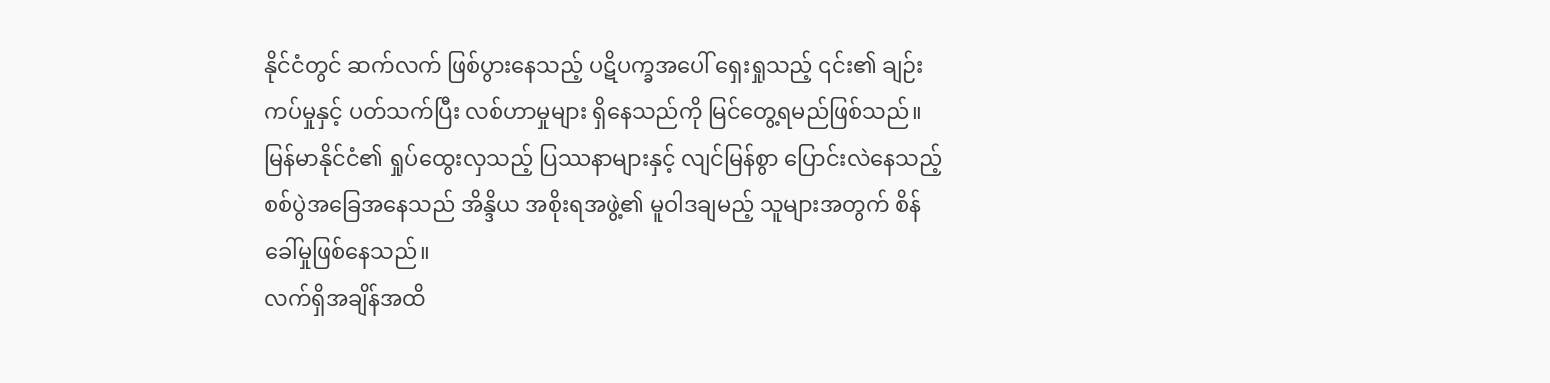နိုင်ငံတွင် ဆက်လက် ဖြစ်ပွားနေသည့် ပဋိပက္ခအပေါ် ရှေးရှုသည့် ၎င်း၏ ချဉ်းကပ်မှုနှင့် ပတ်သက်ပြီး လစ်ဟာမှုများ ရှိနေသည်ကို မြင်တွေ့ရမည်ဖြစ်သည်။
မြန်မာနိုင်ငံ၏ ရှုပ်ထွေးလှသည့် ပြဿနာများနှင့် လျင်မြန်စွာ ပြောင်းလဲနေသည့် စစ်ပွဲအခြေအနေသည် အိန္ဒိယ အစိုးရအဖွဲ့၏ မူဝါဒချမည့် သူများအတွက် စိန်ခေါ်မှုဖြစ်နေသည်။
လက်ရှိအချိန်အထိ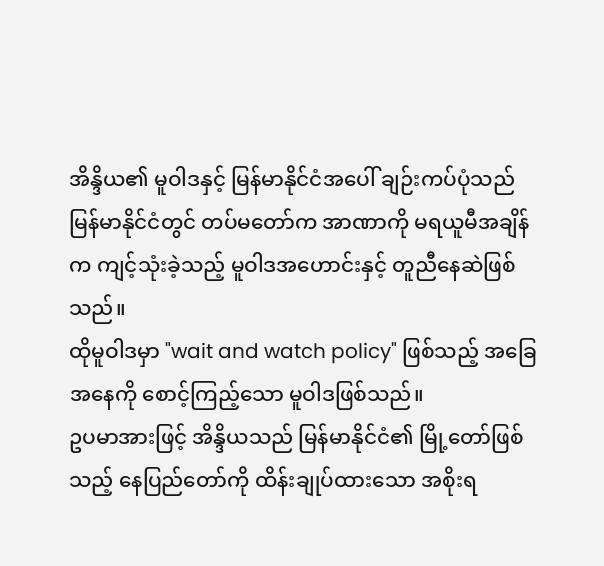အိန္ဒိယ၏ မူဝါဒနှင့် မြန်မာနိုင်ငံအပေါ် ချဉ်းကပ်ပုံသည် မြန်မာနိုင်ငံတွင် တပ်မတော်က အာဏာကို မရယူမီအချိန်က ကျင့်သုံးခဲ့သည့် မူဝါဒအဟောင်းနှင့် တူညီနေဆဲဖြစ်သည်။
ထိုမူဝါဒမှာ "wait and watch policy" ဖြစ်သည့် အခြေအနေကို စောင့်ကြည့်သော မူဝါဒဖြစ်သည်။
ဥပမာအားဖြင့် အိန္ဒိယသည် မြန်မာနိုင်ငံ၏ မြို့တော်ဖြစ်သည့် နေပြည်တော်ကို ထိန်းချုပ်ထားသော အစိုးရ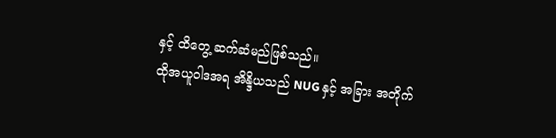နှင့် ထိတွေ့ ဆက်ဆံမည်ဖြစ်သည်။
ထိုအယူဝါဒအရ အိန္ဒိယသည် NUG နှင့် အခြား အတိုက်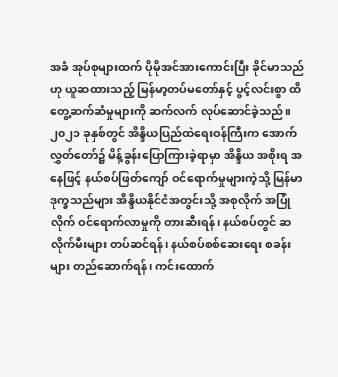အခံ အုပ်စုများထက် ပိုမိုအင်အားကောင်းပြီး ခိုင်မာသည်ဟု ယူဆထားသည့် မြန်မာ့တပ်မတော်နှင့် ပွင့်လင်းစွာ ထိတွေ့ဆက်ဆံမှုများကို ဆက်လက် လုပ်ဆောင်ခဲ့သည်။
၂၀၂၁ ခုနှစ်တွင် အိန္ဒိယပြည်ထဲရေးဝန်ကြီးက အောက်လွှတ်တော်၌ မိန့်ခွန်းပြောကြားခဲ့ရာမှာ အိန္ဒိယ အစိုးရ အနေဖြင့် နယ်စပ်ဖြတ်ကျော် ဝင်ရောက်မှုများကဲ့သို့ မြန်မာဒုက္ခသည်များ အိန္ဒိယနိုင်ငံအတွင်းသို့ အစုလိုက် အပြုံလိုက် ဝင်ရောက်လာမှုကို တားဆီးရန်၊ နယ်စပ်တွင် ဆလိုက်မီးများ တပ်ဆင်ရန်၊ နယ်စပ်စစ်ဆေးရေး စခန်းများ တည်ဆောက်ရန်၊ ကင်းထောက်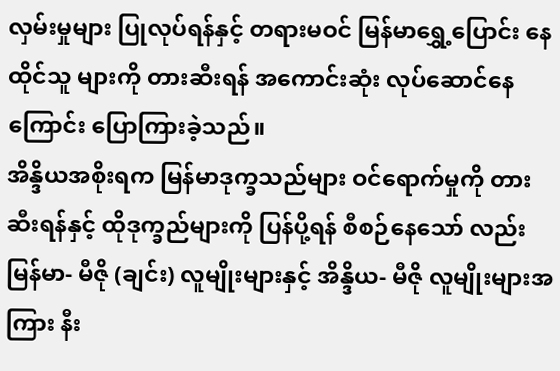လှမ်းမှုများ ပြုလုပ်ရန်နှင့် တရားမဝင် မြန်မာရွှေ့ပြောင်း နေထိုင်သူ များကို တားဆီးရန် အကောင်းဆုံး လုပ်ဆောင်နေကြောင်း ပြောကြားခဲ့သည်။
အိန္ဒိယအစိုးရက မြန်မာဒုက္ခသည်များ ဝင်ရောက်မှုကို တားဆီးရန်နှင့် ထိုဒုက္ခည်များကို ပြန်ပို့ရန် စီစဉ်နေသော် လည်း မြန်မာ- မီဇို (ချင်း) လူမျိုးများနှင့် အိန္ဒိယ- မီဇို လူမျိုးများအကြား နီး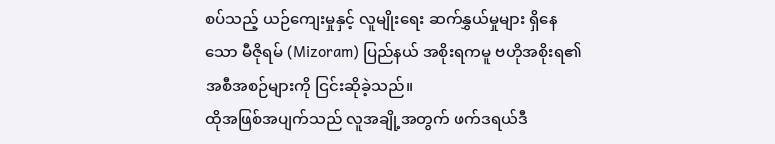စပ်သည့် ယဉ်ကျေးမှုနှင့် လူမျိုးရေး ဆက်နွှယ်မှုများ ရှိနေသော မီဇိုရမ် (Mizoram) ပြည်နယ် အစိုးရကမူ ဗဟိုအစိုးရ၏ အစီအစဉ်များကို ငြင်းဆိုခဲ့သည်။
ထိုအဖြစ်အပျက်သည် လူအချို့အတွက် ဖက်ဒရယ်ဒီ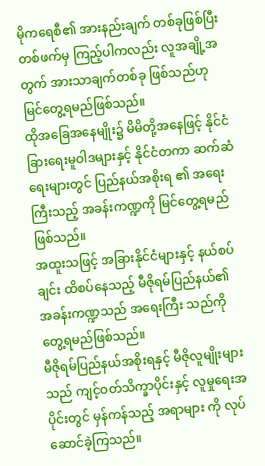မိုကရေစီ၏ အားနည်းချက် တစ်ခုဖြစ်ပြီး တစ်ဖက်မှ ကြည့်ပါကလည်း လူအချို့အတွက် အားသာချက်တစ်ခု ဖြစ်သည်ဟု မြင်တွေ့ရမည်ဖြစ်သည်။
ထိုအခြေအနေမျိုး၌ မိမိတို့အနေဖြင့် နိုင်ငံခြားရေးမူဝါဒများနှင့် နိုင်ငံတကာ ဆက်ဆံရေးများတွင် ပြည်နယ်အစိုးရ ၏ အရေးကြီးသည့် အခန်းကဏ္ဍကို မြင်တွေ့ရမည်ဖြစ်သည်။
အထူးသဖြင့် အခြားနိုင်ငံများနှင့် နယ်စပ်ချင်း ထိစပ်နေသည့် မီဇိုရမ်ပြည်နယ်၏ အခန်းကဏ္ဍသည် အရေးကြီး သည်ကို တွေ့ရမည်ဖြစ်သည်။
မီဇိုရမ်ပြည်နယ်အစိုးရနှင့် မီဇိုလူမျိုးများသည် ကျင့်ဝတ်သိက္ခာပိုင်းနှင့် လူမှုရေးအပိုင်းတွင် မှန်ကန်သည့် အရာများ ကို လုပ်ဆောင်ခဲ့ကြသည်။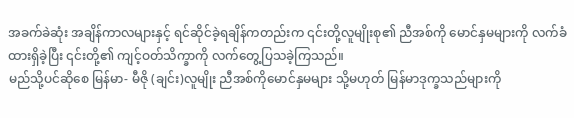အခက်ခဲဆုံး အချိန်ကာလများနှင့် ရင်ဆိုင်ခဲ့ရချိန်ကတည်းက ၎င်းတို့လူမျိုးစု၏ ညီအစ်ကို မောင်နှမများကို လက်ခံ ထားရှိခဲ့ပြီး ၎င်းတို့၏ ကျင့်ဝတ်သိက္ခာကို လက်တွေ့ပြသခဲ့ကြသည်။
မည်သို့ပင်ဆိုစေ မြန်မာ- မီဇို (ချင်း)လူမျိုး ညီအစ်ကိုမောင်နှမများ သို့မဟုတ် မြန်မာဒုက္ခသည်များကို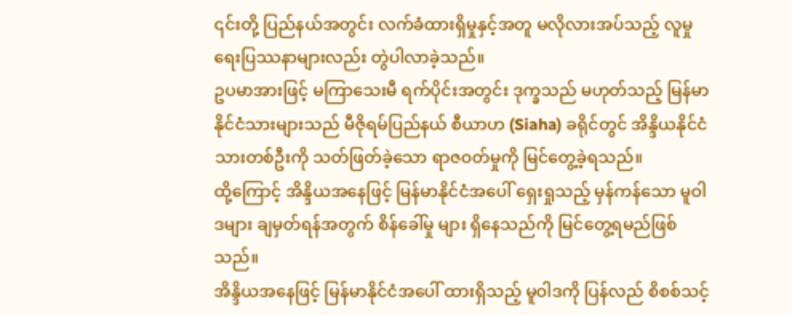၎င်းတို့ ပြည်နယ်အတွင်း လက်ခံထားရှိမှုနှင့်အတူ မလိုလားအပ်သည့် လူမှုရေးပြဿနာများလည်း တွဲပါလာခဲ့သည်။
ဥပမာအားဖြင့် မကြာသေးမီ ရက်ပိုင်းအတွင်း ဒုက္ခသည် မဟုတ်သည့် မြန်မာနိုင်ငံသားများသည် မီဇိုရမ်ပြည်နယ် စီယာဟ (Siaha) ခရိုင်တွင် အိန္ဒိယနိုင်ငံသားတစ်ဦးကို သတ်ဖြတ်ခဲ့သော ရာဇဝတ်မှုကို မြင်တွေ့ခဲ့ရသည်။
ထို့ကြောင့် အိန္ဒိယအနေဖြင့် မြန်မာနိုင်ငံအပေါ် ရှေးရှုသည့် မှန်ကန်သော မူဝါဒများ ချမှတ်ရန်အတွက် စိန်ခေါ်မှု များ ရှိနေသည်ကို မြင်တွေ့ရမည်ဖြစ်သည်။
အိန္ဒိယအနေဖြင့် မြန်မာနိုင်ငံအပေါ် ထားရှိသည့် မူဝါဒကို ပြန်လည် စိစစ်သင့်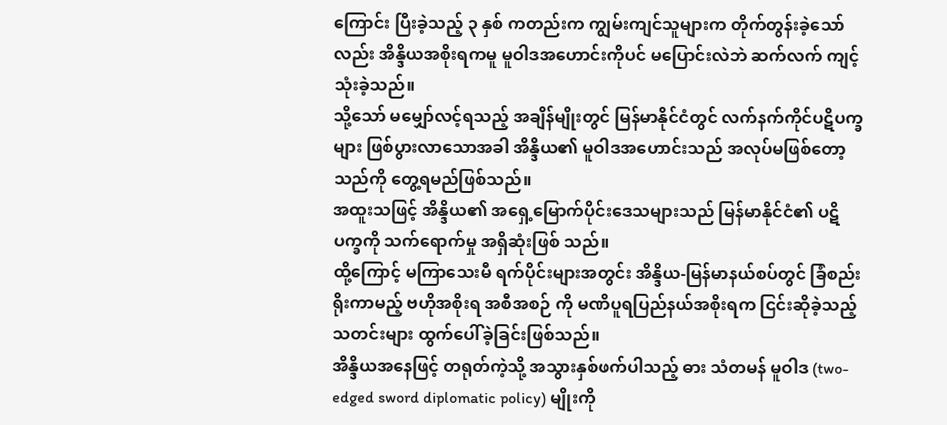ကြောင်း ပြီးခဲ့သည့် ၃ နှစ် ကတည်းက ကျွမ်းကျင်သူများက တိုက်တွန်းခဲ့သော်လည်း အိန္ဒိယအစိုးရကမူ မူဝါဒအဟောင်းကိုပင် မပြောင်းလဲဘဲ ဆက်လက် ကျင့်သုံးခဲ့သည်။
သို့သော် မမျှော်လင့်ရသည့် အချိန်မျိုးတွင် မြန်မာနိုင်ငံတွင် လက်နက်ကိုင်ပဋိပက္ခများ ဖြစ်ပွားလာသောအခါ အိန္ဒိယ၏ မူဝါဒအဟောင်းသည် အလုပ်မဖြစ်တော့သည်ကို တွေ့ရမည်ဖြစ်သည်။
အထူးသဖြင့် အိန္ဒိယ၏ အရှေ့မြောက်ပိုင်းဒေသများသည် မြန်မာနိုင်ငံ၏ ပဋိပက္ခကို သက်ရောက်မှု အရှိဆုံးဖြစ် သည်။
ထို့ကြောင့် မကြာသေးမီ ရက်ပိုင်းများအတွင်း အိန္ဒိယ-မြန်မာနယ်စပ်တွင် ခြံစည်းရိုးကာမည့် ဗဟိုအစိုးရ အစီအစဉ် ကို မဏိပူရပြည်နယ်အစိုးရက ငြင်းဆိုခဲ့သည့် သတင်းများ ထွက်ပေါ်ခဲ့ခြင်းဖြစ်သည်။
အိန္ဒိယအနေဖြင့် တရုတ်ကဲ့သို့ အသွားနှစ်ဖက်ပါသည့် ဓား သံတမန် မူဝါဒ (two-edged sword diplomatic policy) မျိုးကို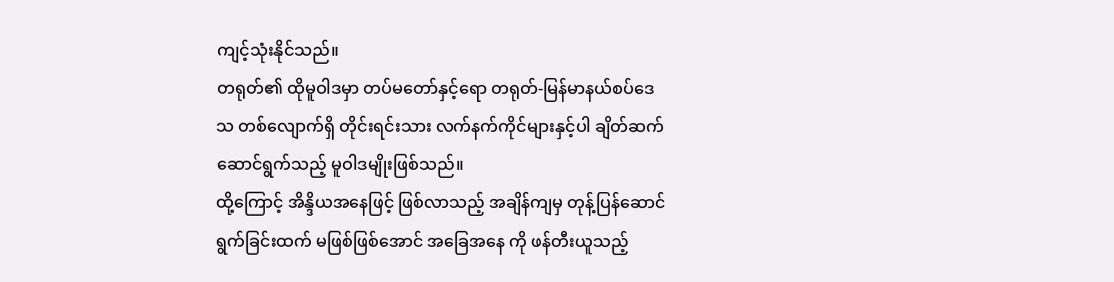ကျင့်သုံးနိုင်သည်။
တရုတ်၏ ထိုမူဝါဒမှာ တပ်မတော်နှင့်ရော တရုတ်-မြန်မာနယ်စပ်ဒေသ တစ်လျောက်ရှိ တိုင်းရင်းသား လက်နက်ကိုင်များနှင့်ပါ ချိတ်ဆက်ဆောင်ရွက်သည့် မူဝါဒမျိုးဖြစ်သည်။
ထို့ကြောင့် အိန္ဒိယအနေဖြင့် ဖြစ်လာသည့် အချိန်ကျမှ တုန့်ပြန်ဆောင်ရွက်ခြင်းထက် မဖြစ်ဖြစ်အောင် အခြေအနေ ကို ဖန်တီးယူသည့်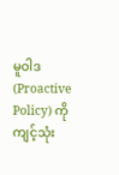မူဝါဒ (Proactive Policy) ကို ကျင့်သုံး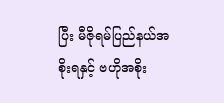ပြီး မီဇိုရမ်ပြည်နယ်အစိုးရနှင့် ဗဟိုအစိုး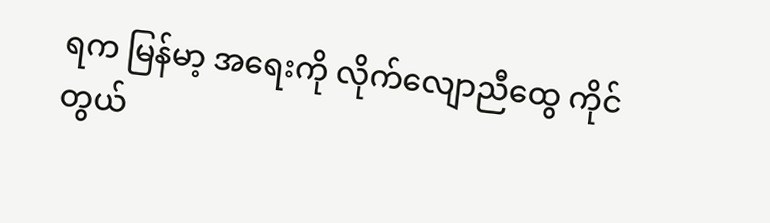ရက မြန်မာ့ အရေးကို လိုက်လျောညီထွေ ကိုင်တွယ်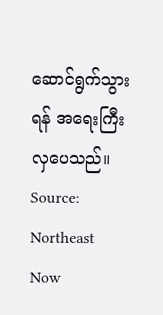ဆောင်ရွက်သွားရန် အရေးကြီးလှပေသည်။
Source: Northeast Now